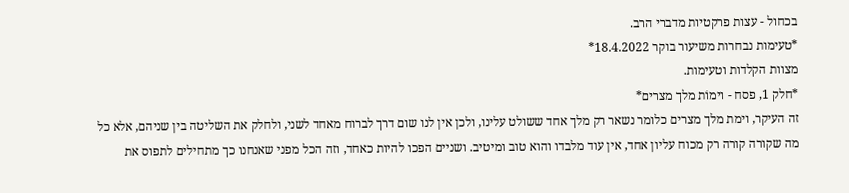בכחול - עצות פרקטיות מדברי הרב.
*טעימות נבחרות משיעור בוקר 18.4.2022*
מצוות הקלדות וטעימות.
*חלק 1, פסח - וימוֹת מלך מצרים*
זה העיקר, וימת מלך מצרים כלומר נשאר רק מלך אחד ששולט עלינו, ולכן אין לנו שום דרך לברוח מאחד לשני, ולחלק את השליטה בין שניהם, אלא כל מה שקורה קורה רק מכוח עליון אחד, אין עוד מלבדו והוא טוב ומיטיב. ושניים הפכו להיות כאחד, וזה הכל מפני שאנחנו כך מתחילים לתפוס את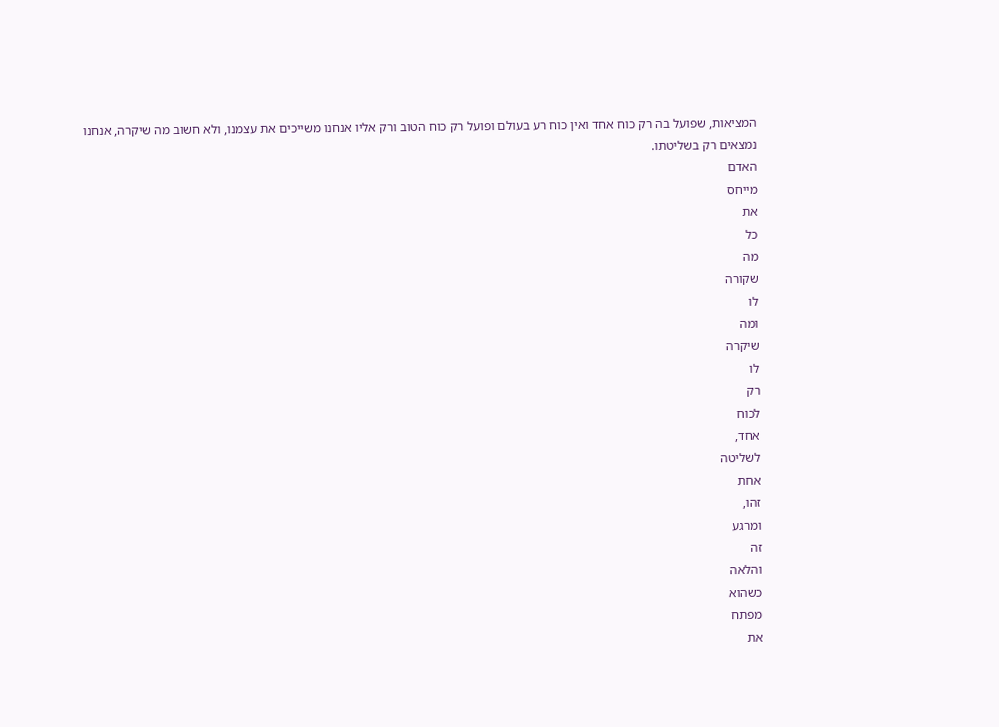המציאות, שפועל בה רק כוח אחד ואין כוח רע בעולם ופועל רק כוח הטוב ורק אליו אנחנו משייכים את עצמנו, ולא חשוב מה שיקרה, אנחנו נמצאים רק בשליטתו.
האדם
מייחס
את
כל
מה
שקורה
לו
ומה
שיקרה
לו
רק
לכוח
אחד,
לשליטה
אחת
זהו,
ומרגע
זה
והלאה
כשהוא
מפתח
את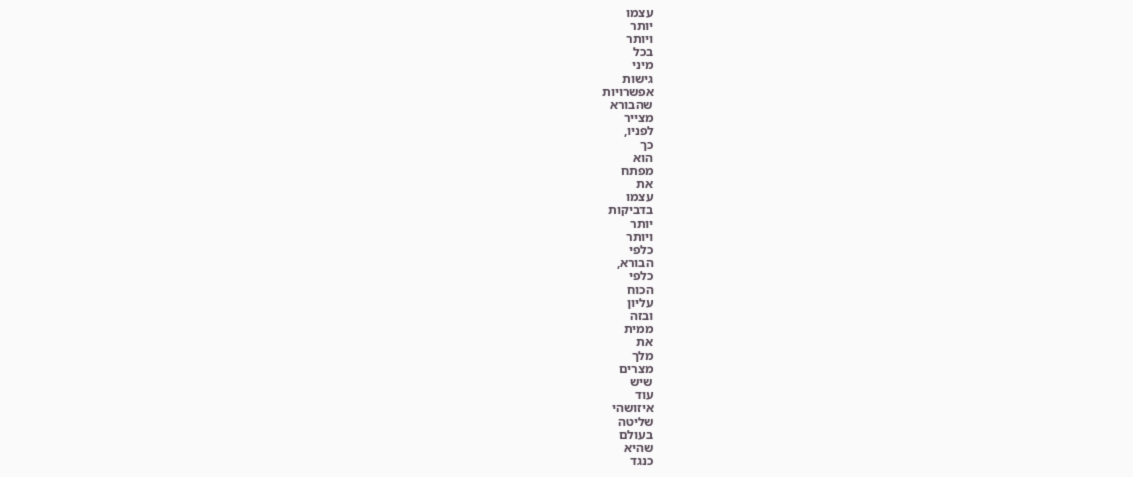עצמו
יותר
ויותר
בכל
מיני
גישות
אפשרויות
שהבורא
מצייר
לפניו,
כך
הוא
מפתח
את
עצמו
בדביקות
יותר
ויותר
כלפי
הבורא,
כלפי
הכוח
עליון
ובזה
ממית
את
מלך
מצרים
שיש
עוד
איזושהי
שליטה
בעולם
שהיא
כנגד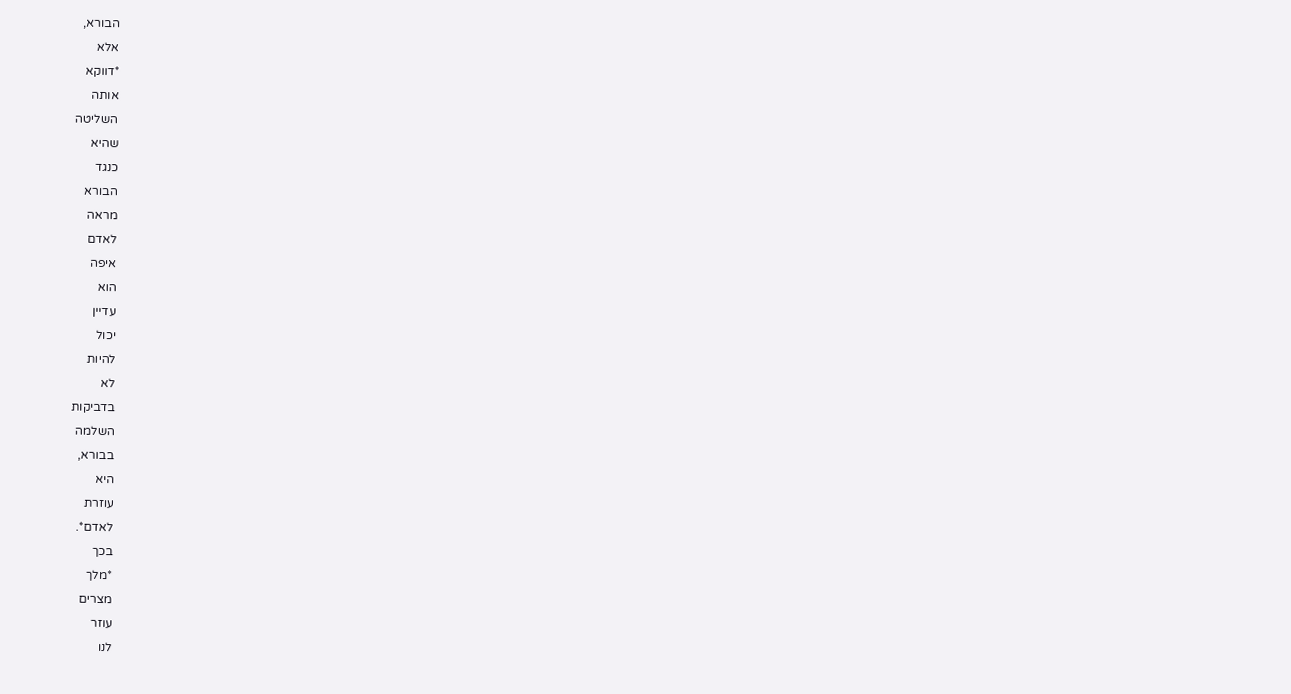הבורא,
אלא
*דווקא
אותה
השליטה
שהיא
כנגד
הבורא
מראה
לאדם
איפה
הוא
עדיין
יכול
להיות
לא
בדביקות
השלמה
בבורא,
היא
עוזרת
לאדם*.
בכך
*מלך
מצרים
עוזר
לנו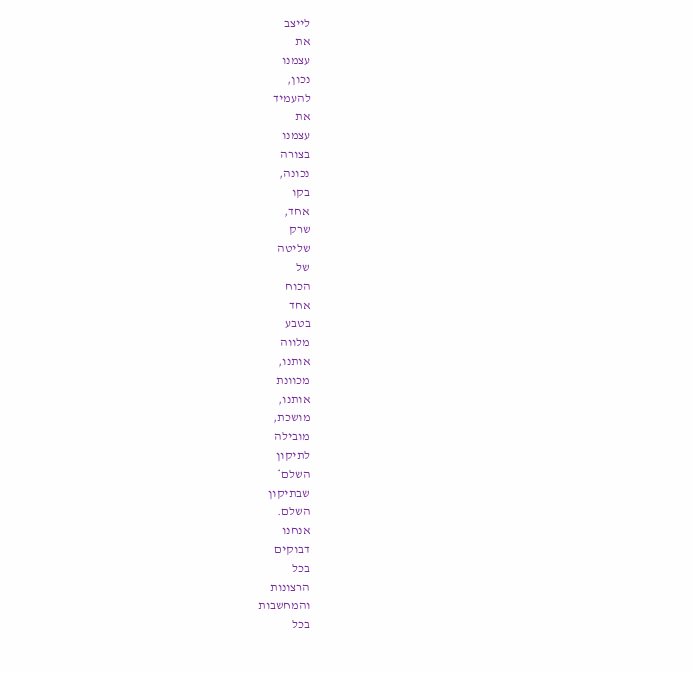לייצב
את
עצמנו
נכון,
להעמיד
את
עצמנו
בצורה
נכונה,
בקו
אחד,
שרק
שליטה
של
הכוח
אחד
בטבע
מלווה
אותנו,
מכוונת
אותנו,
מושכת,
מובילה
לתיקון
השלם*
שבתיקון
השלם.
אנחנו
דבוקים
בכל
הרצונות
והמחשבות
בכל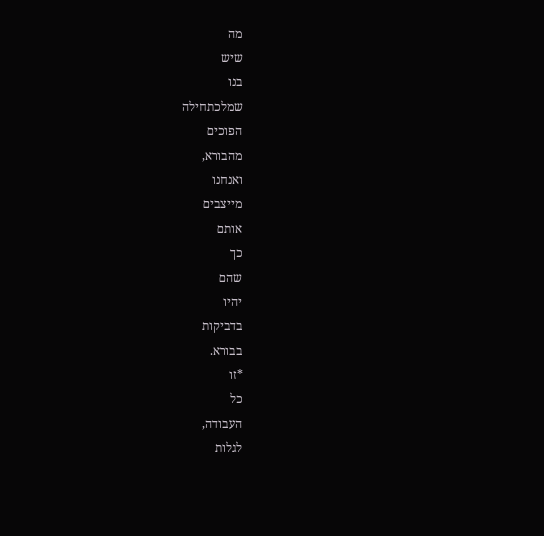מה
שיש
בנו
שמלכתחילה
הפוכים
מהבורא,
ואנחנו
מייצבים
אותם
כך
שהם
יהיו
בדביקות
בבורא.
*זו
כל
העבודה,
לגלות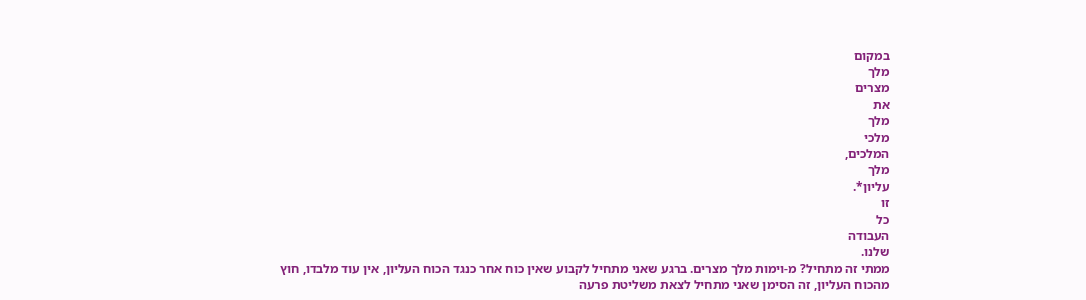במקום
מלך
מצרים
את
מלך
מלכי
המלכים,
מלך
עליון*.
זו
כל
העבודה
שלנו.
ממתי זה מתחיל? מ-וימות מלך מצרים. ברגע שאני מתחיל לקבוע שאין כוח אחר כנגד הכוח העליון, אין עוד מלבדו, חוץ מהכוח העליון, זה הסימן שאני מתחיל לצאת משליטת פרעה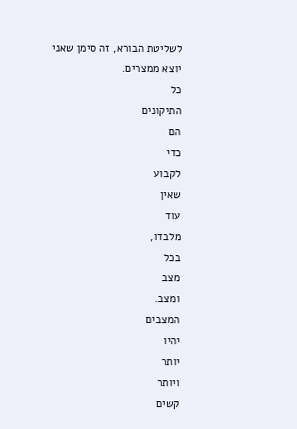לשליטת הבורא, זה סימן שאני יוצא ממצרים.
כל
התיקונים
הם
כדי
לקבוע
שאין
עוד
מלבדו,
בכל
מצב
ומצב.
המצבים
יהיו
יותר
ויותר
קשים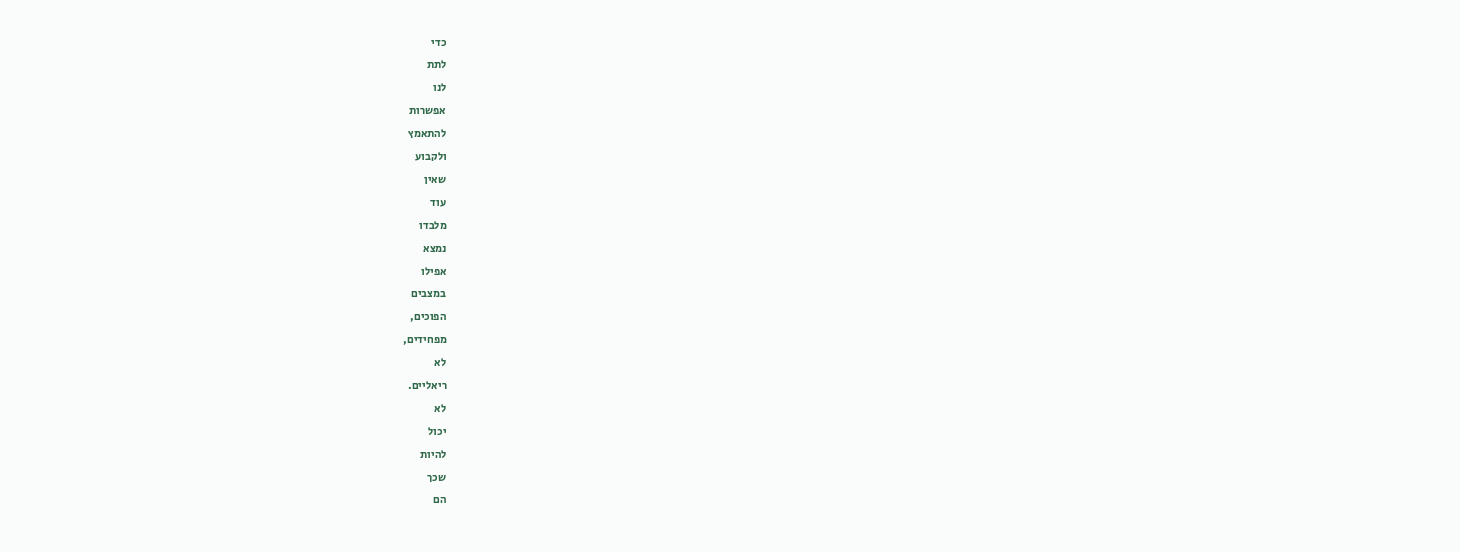כדי
לתת
לנו
אפשרות
להתאמץ
ולקבוע
שאין
עוד
מלבדו
נמצא
אפילו
במצבים
הפוכים,
מפחידים,
לא
ריאליים.
לא
יכול
להיות
שכך
הם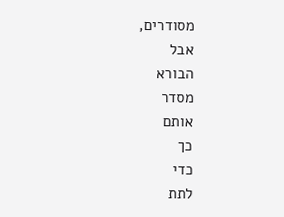מסודרים,
אבל
הבורא
מסדר
אותם
כך
כדי
לתת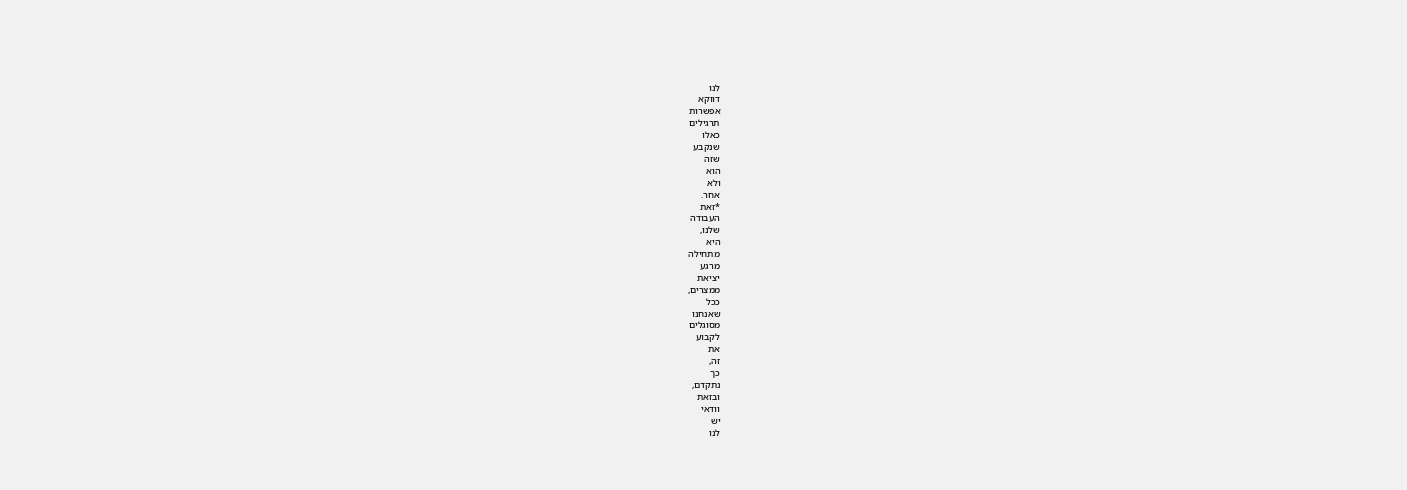לנו
דווקא
אפשרות
תרגילים
כאלו
שנקבע
שזה
הוא
ולא
אחר.
*זאת
העבודה
שלנו,
היא
מתחילה
מרגע
יציאת
ממצרים,
ככל
שאנחנו
מסוגלים
לקבוע
את
זה,
כך
נתקדם,
ובזאת
וודאי
יש
לנו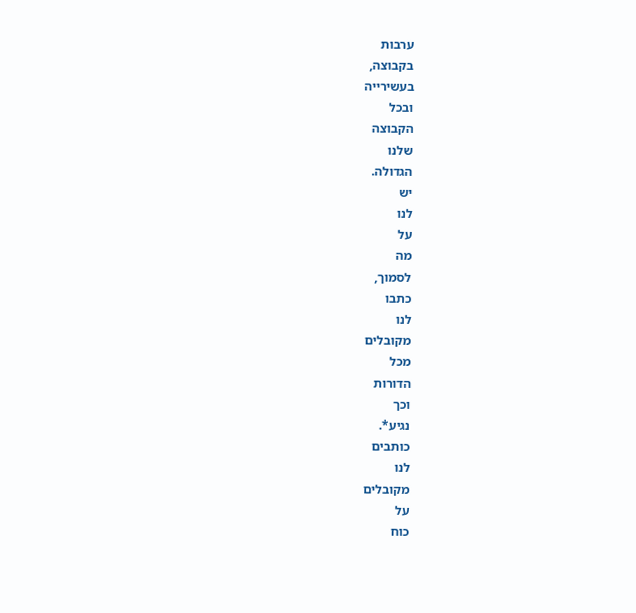ערבות
בקבוצה,
בעשירייה
ובכל
הקבוצה
שלנו
הגדולה.
יש
לנו
על
מה
לסמוך,
כתבו
לנו
מקובלים
מכל
הדורות
וכך
נגיע*.
כותבים
לנו
מקובלים
על
כוח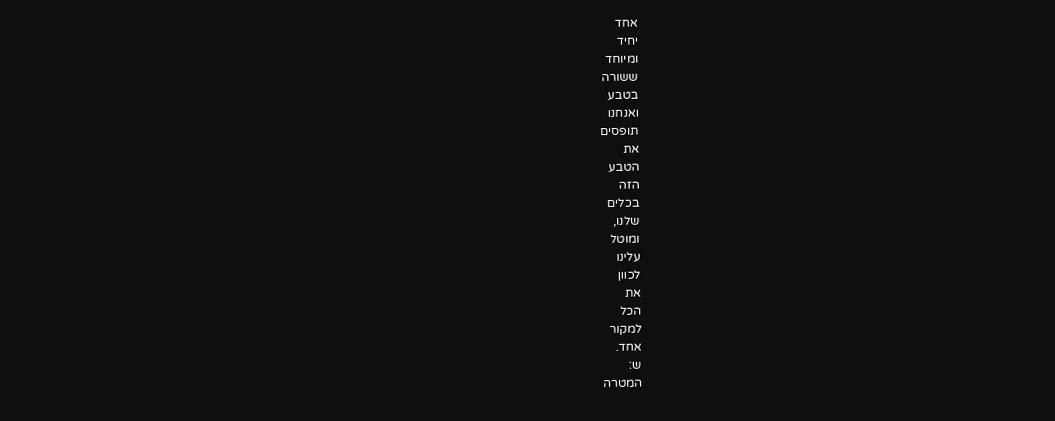אחד
יחיד
ומיוחד
ששורה
בטבע
ואנחנו
תופסים
את
הטבע
הזה
בכלים
שלנו,
ומוטל
עלינו
לכוון
את
הכל
למקור
אחד.
ש:
המטרה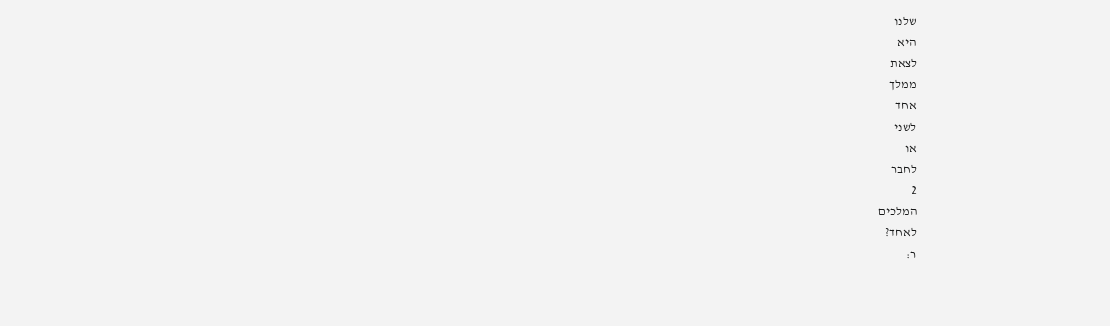שלנו
היא
לצאת
ממלך
אחד
לשני
או
לחבר
2
המלכים
לאחד?
ר: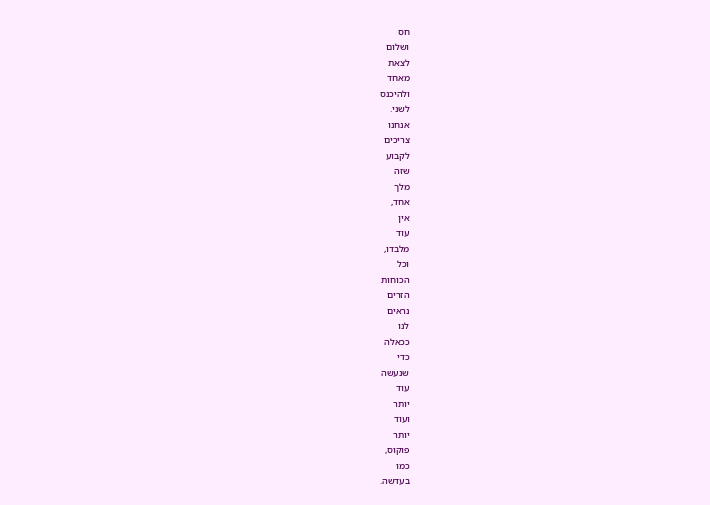חס
ושלום
לצאת
מאחד
ולהיכנס
לשני.
אנחנו
צריכים
לקבוע
שזה
מלך
אחד,
אין
עוד
מלבדו,
וכל
הכוחות
הזרים
נראים
לנו
ככאלה
כדי
שנעשה
עוד
יותר
ועוד
יותר
פוקוס,
כמו
בעדשה.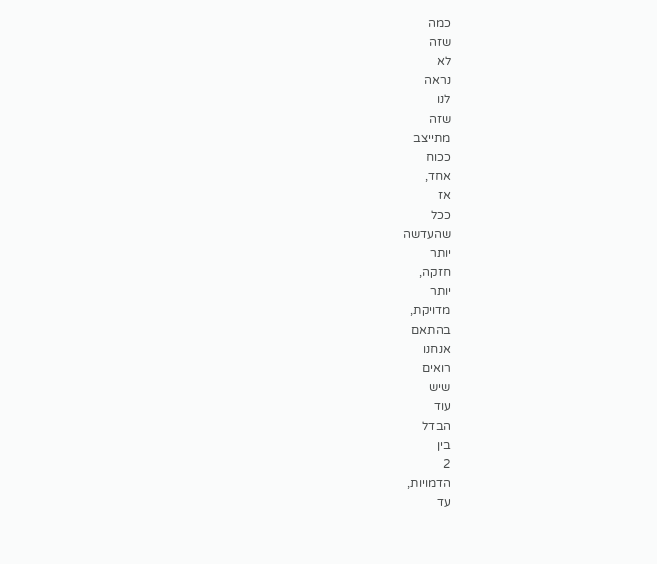כמה
שזה
לא
נראה
לנו
שזה
מתייצב
ככוח
אחד,
אז
ככל
שהעדשה
יותר
חזקה,
יותר
מדויקת,
בהתאם
אנחנו
רואים
שיש
עוד
הבדל
בין
2
הדמויות,
עד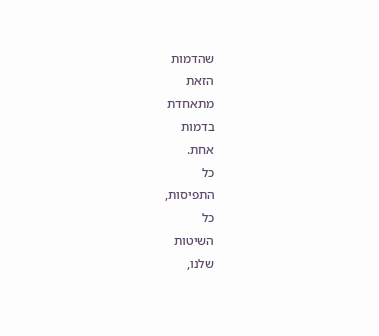שהדמות
הזאת
מתאחדת
בדמות
אחת.
כל
התפיסות,
כל
השיטות
שלנו,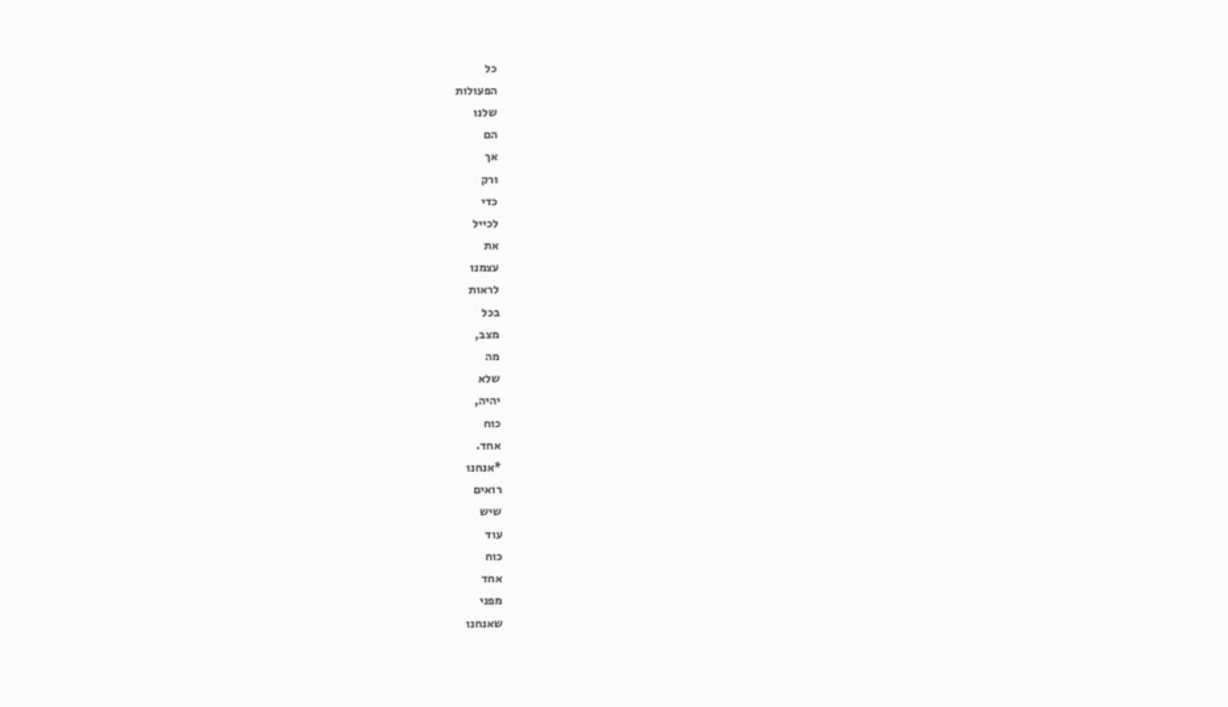כל
הפעולות
שלנו
הם
אך
ורק
כדי
לכייל
את
עצמנו
לראות
בכל
מצב,
מה
שלא
יהיה,
כוח
אחד.
*אנחנו
רואים
שיש
עוד
כוח
אחד
מפני
שאנחנו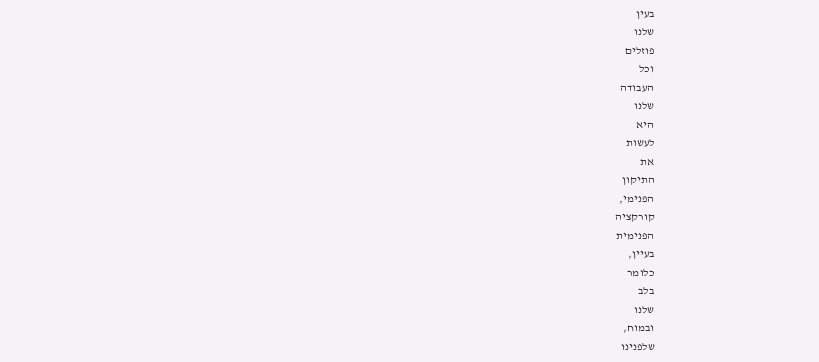בעין
שלנו
פוזלים
וכל
העבודה
שלנו
היא
לעשות
את
התיקון
הפנימי,
קורקציה
הפנימית
בעיין,
כלומר
בלב
שלנו
ובמוח,
שלפנינו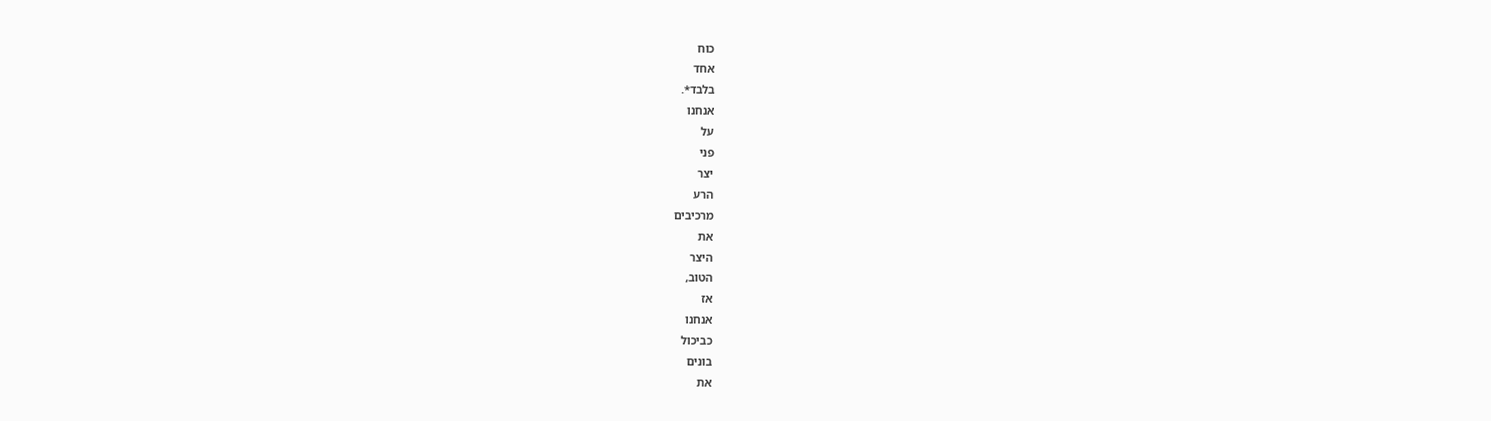כוח
אחד
בלבד*.
אנחנו
על
פני
יצר
הרע
מרכיבים
את
היצר
הטוב,
אז
אנחנו
כביכול
בונים
את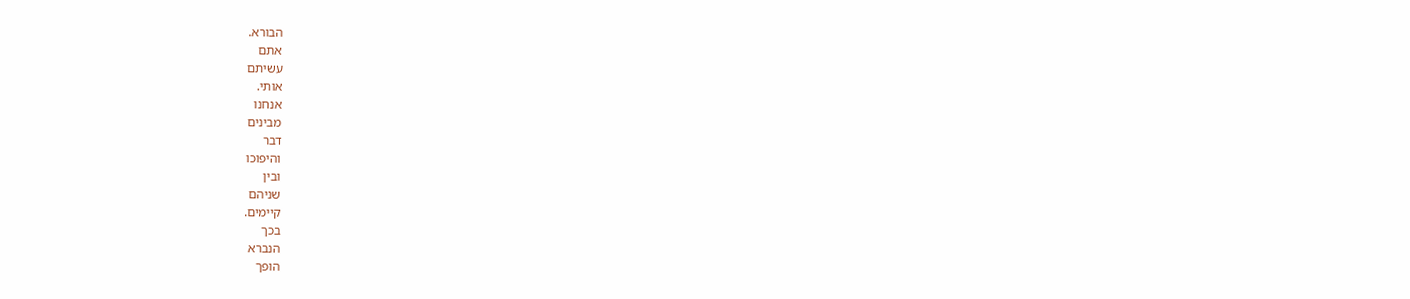הבורא.
אתם
עשיתם
אותי.
אנחנו
מבינים
דבר
והיפוכו
ובין
שניהם
קיימים.
בכך
הנברא
הופך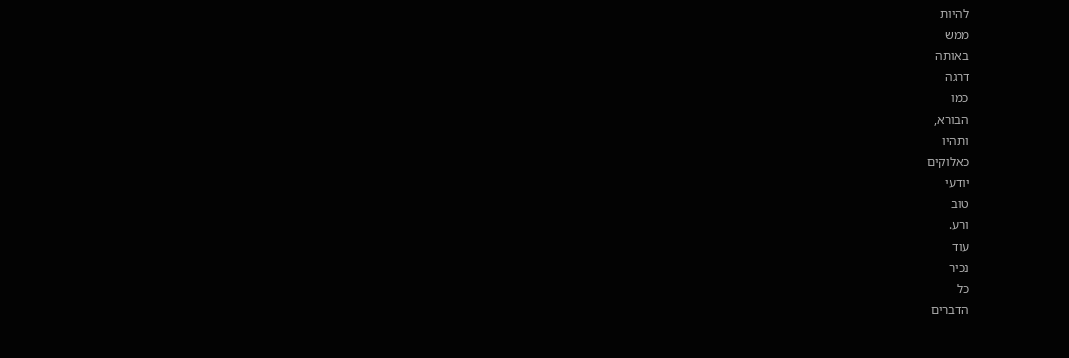להיות
ממש
באותה
דרגה
כמו
הבורא,
ותהיו
כאלוקים
יודעי
טוב
ורע.
עוד
נכיר
כל
הדברים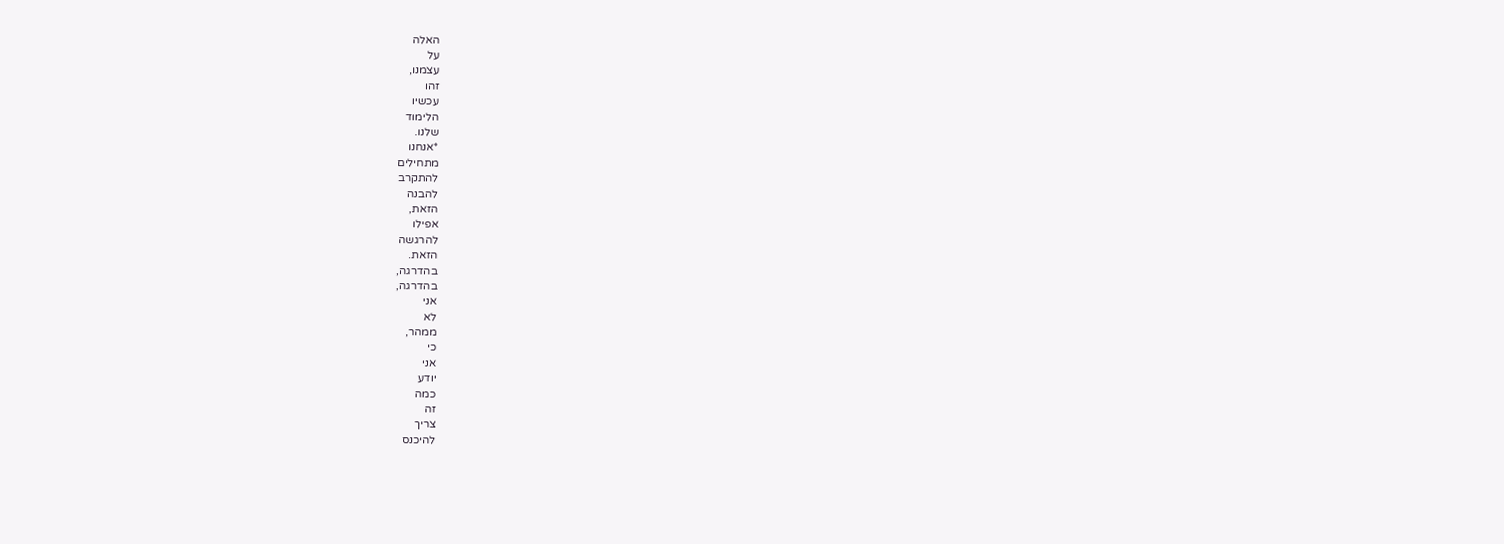האלה
על
עצמנו,
זהו
עכשיו
הלימוד
שלנו.
*אנחנו
מתחילים
להתקרב
להבנה
הזאת,
אפילו
להרגשה
הזאת.
בהדרגה,
בהדרגה,
אני
לא
ממהר,
כי
אני
יודע
כמה
זה
צריך
להיכנס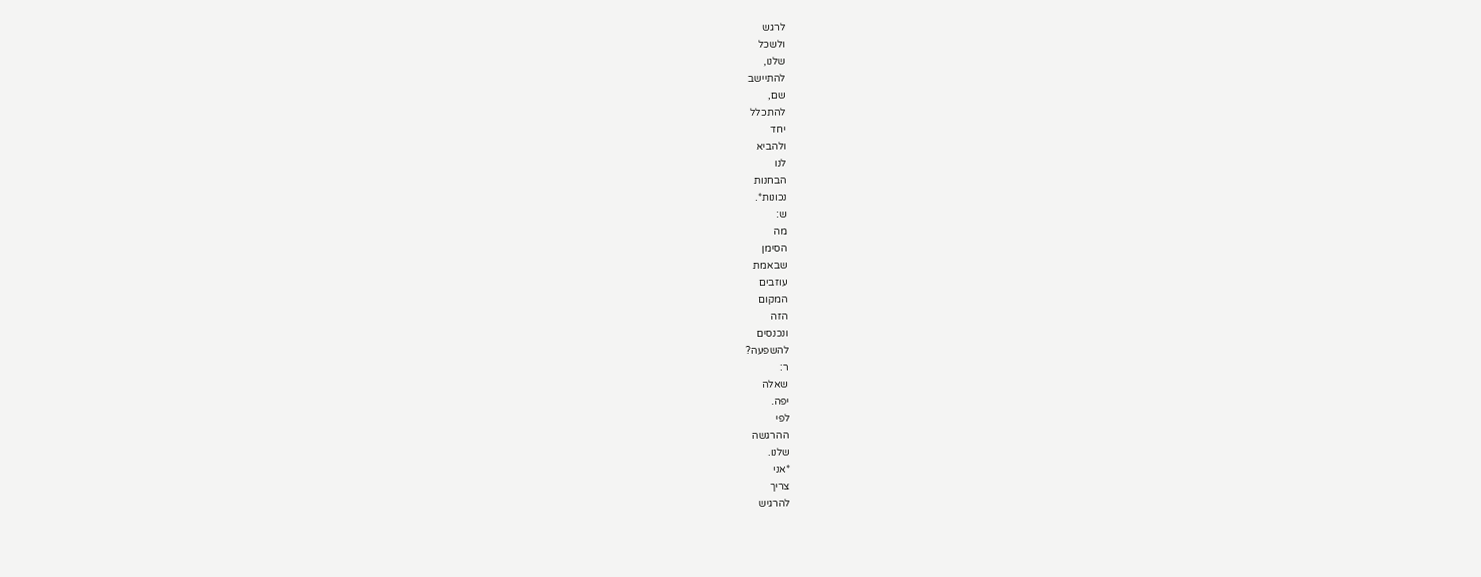לרגש
ולשכל
שלנו,
להתיישב
שם,
להתכלל
יחד
ולהביא
לנו
הבחנות
נכונות*.
ש:
מה
הסימן
שבאמת
עוזבים
המקום
הזה
ונכנסים
להשפעה?
ר:
שאלה
יפה.
לפי
ההרגשה
שלנו.
*אני
צריך
להרגיש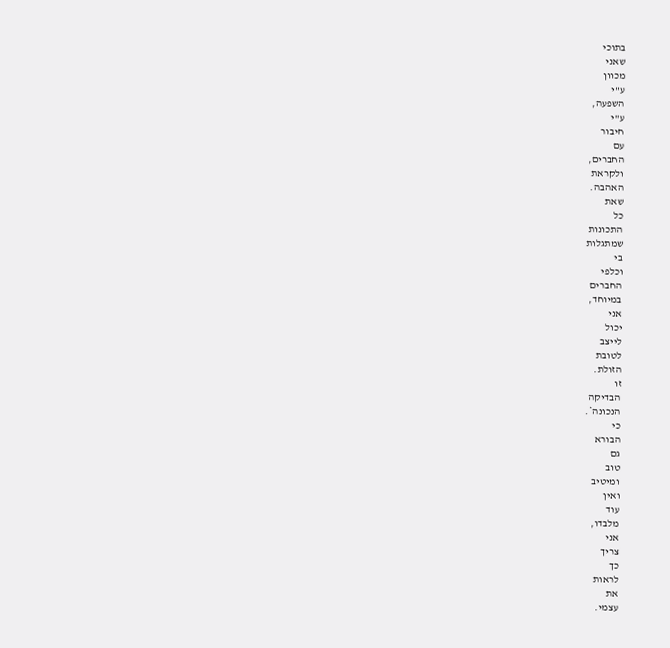בתוכי
שאני
מכוון
ע"י
השפעה,
ע"י
חיבור
עם
החברים,
ולקראת
האהבה.
שאת
כל
התכונות
שמתגלות
בי
וכלפי
החברים
במיוחד,
אני
יכול
לייצב
לטובת
הזולת.
זו
הבדיקה
הנכונה*.
כי
הבורא
גם
טוב
ומיטיב
ואין
עוד
מלבדו,
אני
צריך
כך
לראות
את
עצמי.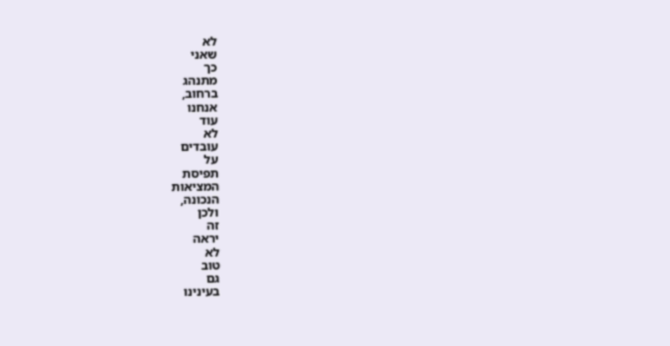לא
שאני
כך
מתנהג
ברחוב,
אנחנו
עוד
לא
עובדים
על
תפיסת
המציאות
הנכונה,
ולכן
זה
יראה
לא
טוב
גם
בעינינו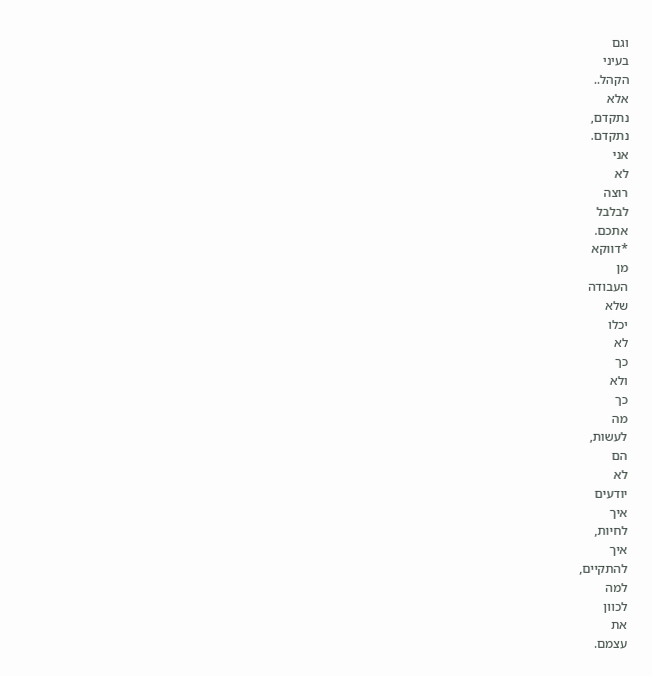וגם
בעיני
הקהל..
אלא
נתקדם,
נתקדם.
אני
לא
רוצה
לבלבל
אתכם.
*דווקא
מן
העבודה
שלא
יכלו
לא
כך
ולא
כך
מה
לעשות,
הם
לא
יודעים
איך
לחיות,
איך
להתקיים,
למה
לכוון
את
עצמם.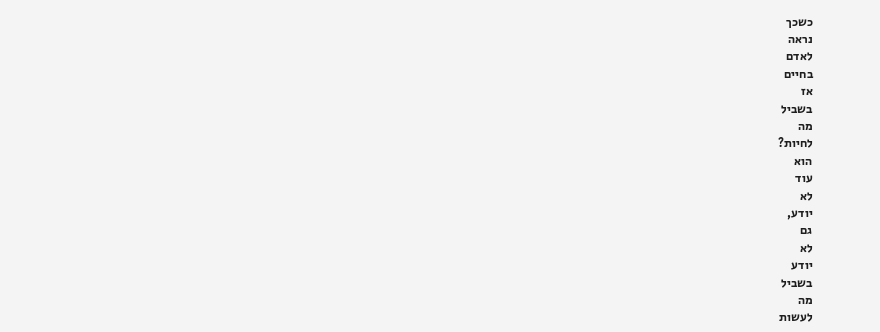כשכך
נראה
לאדם
בחיים
אז
בשביל
מה
לחיות?
הוא
עוד
לא
יודע,
גם
לא
יודע
בשביל
מה
לעשות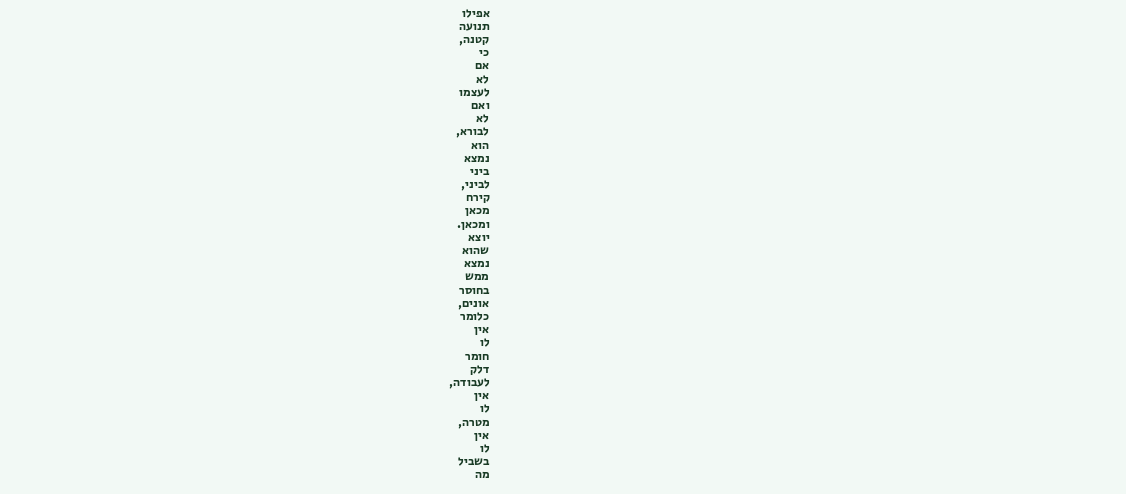אפילו
תנועה
קטנה,
כי
אם
לא
לעצמו
ואם
לא
לבורא,
הוא
נמצא
ביני
לביני,
קירח
מכאן
ומכאן.
יוצא
שהוא
נמצא
ממש
בחוסר
אונים,
כלומר
אין
לו
חומר
דלק
לעבודה,
אין
לו
מטרה,
אין
לו
בשביל
מה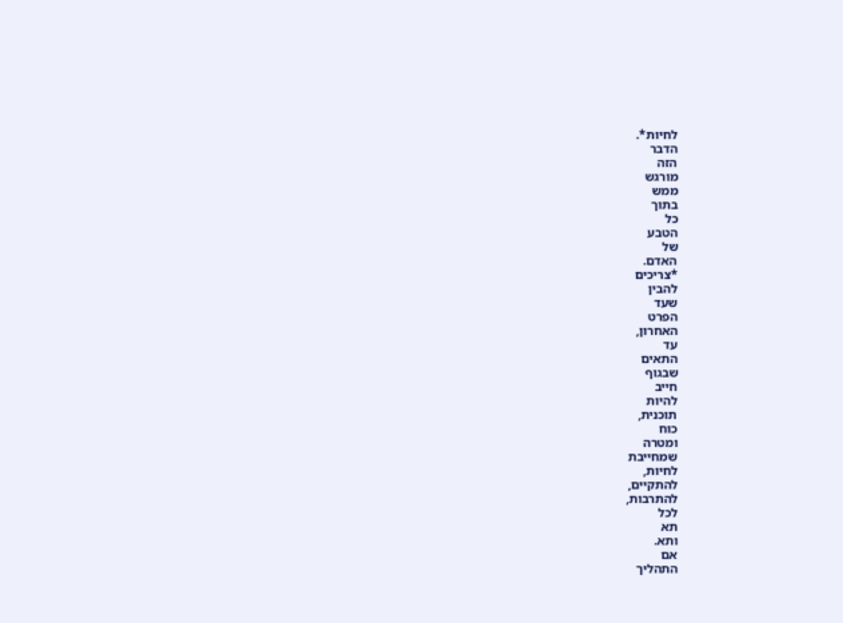לחיות*.
הדבר
הזה
מורגש
ממש
בתוך
כל
הטבע
של
האדם.
*צריכים
להבין
שעד
הפרט
האחרון,
עד
התאים
שבגוף
חייב
להיות
תוכנית,
כוח
ומטרה
שמחייבת
לחיות,
להתקיים,
להתרבות,
לכל
תא
ותא.
אם
התהליך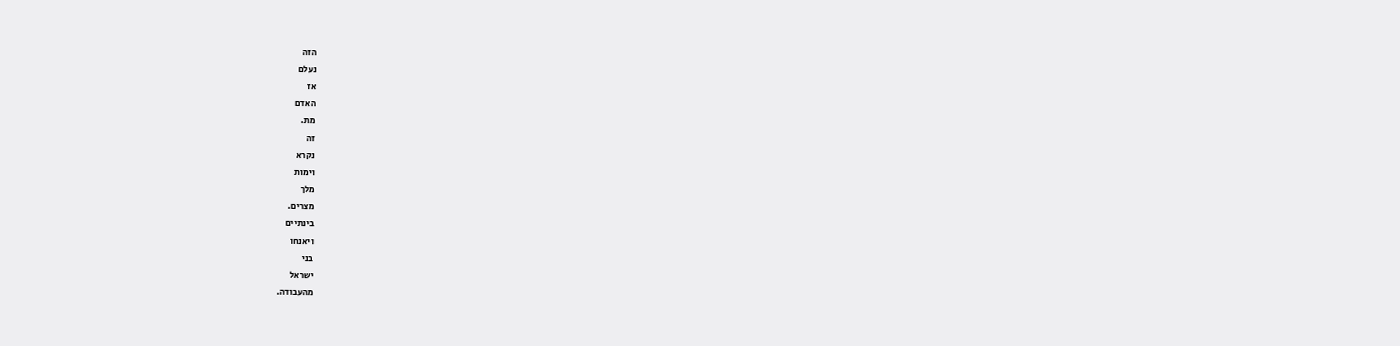הזה
נעלם
אז
האדם
מת.
זה
נקרא
וימות
מלך
מצרים.
בינתיים
ויאנחו
בני
ישראל
מהעבודה.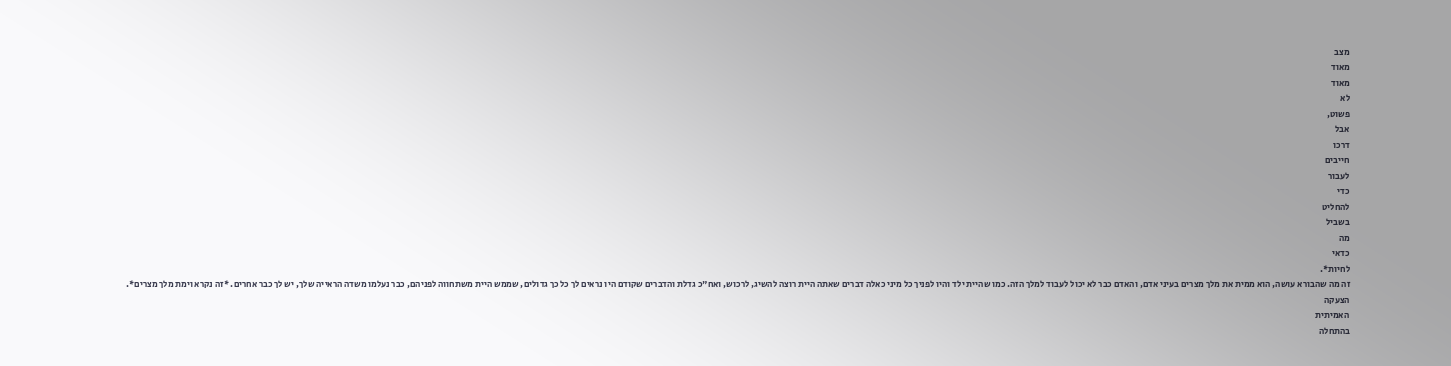מצב
מאוד
מאוד
לא
פשוט,
אבל
דרכו
חייבים
לעבור
כדי
להחליט
בשביל
מה
כדאי
לחיות*.
זה מה שהבורא עושה, הוא ממית את מלך מצרים בעיני אדם, והאדם כבר לא יכול לעבוד למלך הזה. כמו שהיית ילד והיו לפניך כל מיני כאלה דברים שאתה היית רוצה להשיג, לרכוש, ואח"כ גדלת והדברים שקודם היו נראים לך כל כך גדולים, שממש היית משתחווה לפניהם, כבר נעלמו משדה הראייה שלך, יש לך כבר אחרים. *זה נקרא וימת מלך מצרים*.
הצעקה
האמיתית
בהתחלה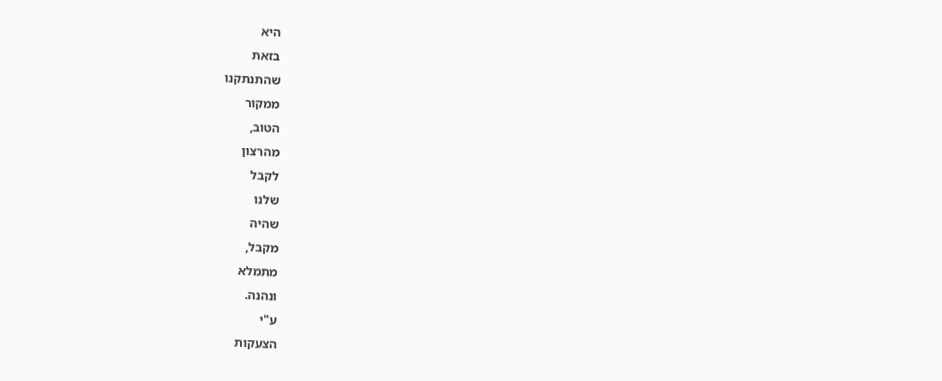היא
בזאת
שהתנתקנו
ממקור
הטוב,
מהרצון
לקבל
שלנו
שהיה
מקבל,
מתמלא
ונהנה.
ע"י
הצעקות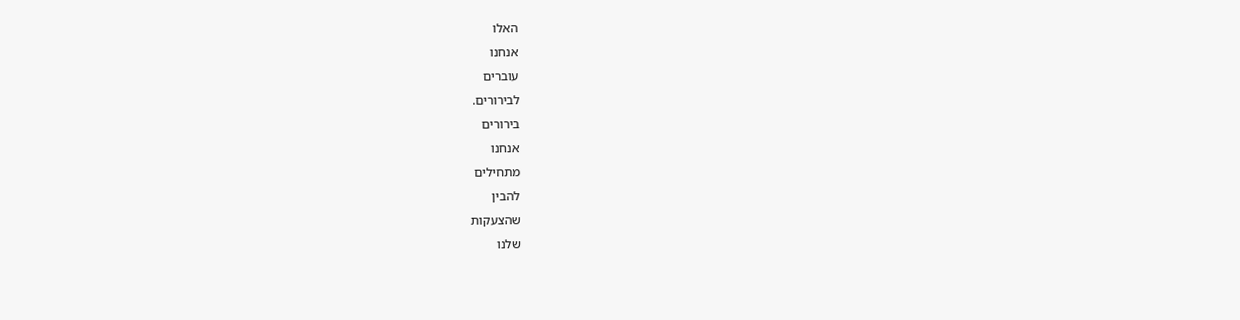האלו
אנחנו
עוברים
לבירורים.
בירורים
אנחנו
מתחילים
להבין
שהצעקות
שלנו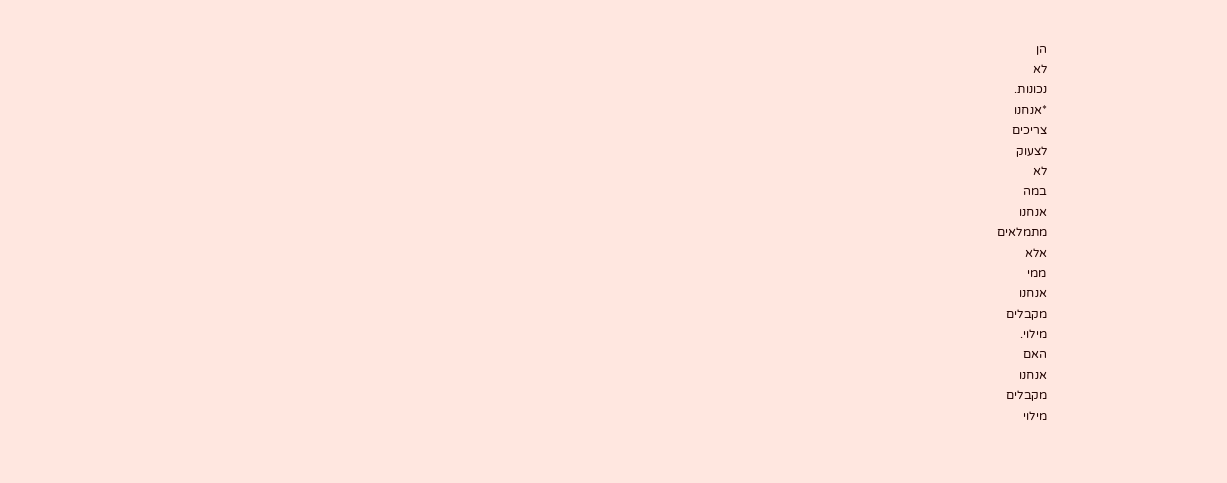הן
לא
נכונות.
*אנחנו
צריכים
לצעוק
לא
במה
אנחנו
מתמלאים
אלא
ממי
אנחנו
מקבלים
מילוי.
האם
אנחנו
מקבלים
מילוי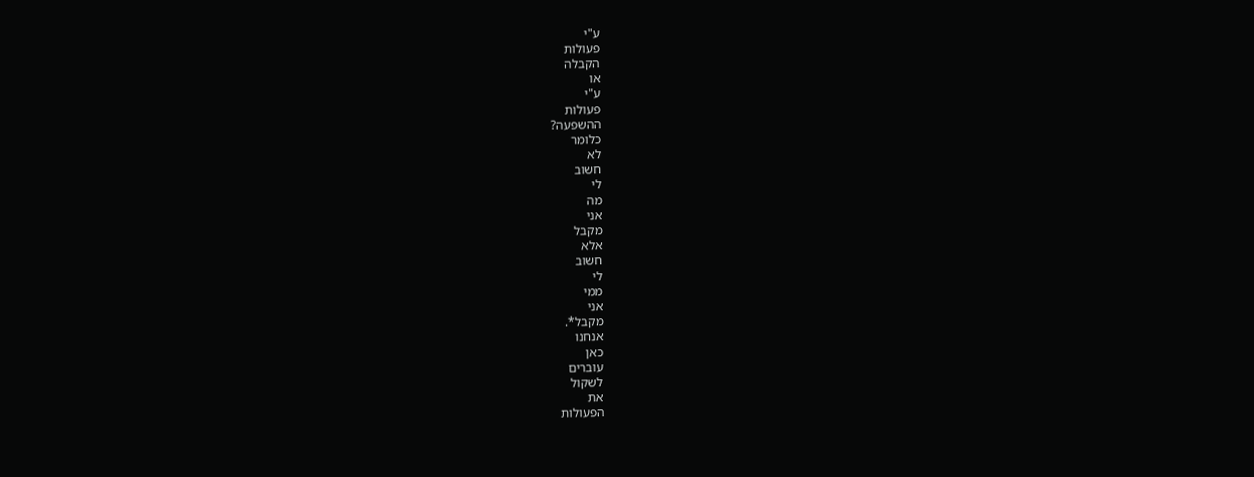ע"י
פעולות
הקבלה
או
ע"י
פעולות
ההשפעה?
כלומר
לא
חשוב
לי
מה
אני
מקבל
אלא
חשוב
לי
ממי
אני
מקבל*.
אנחנו
כאן
עוברים
לשקול
את
הפעולות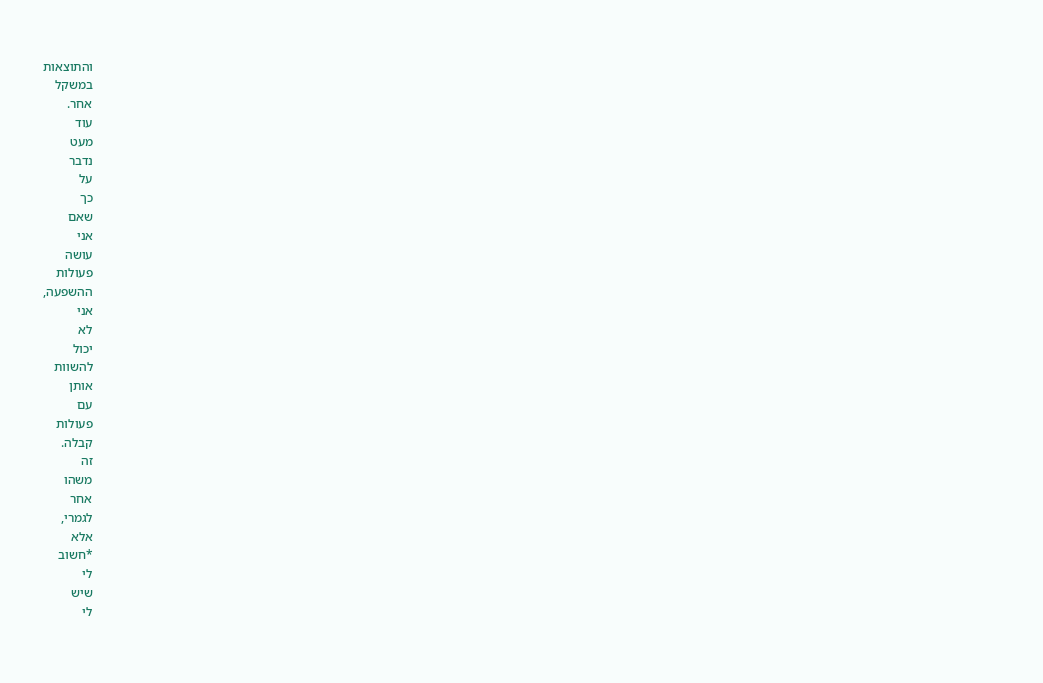והתוצאות
במשקל
אחר.
עוד
מעט
נדבר
על
כך
שאם
אני
עושה
פעולות
ההשפעה,
אני
לא
יכול
להשוות
אותן
עם
פעולות
קבלה.
זה
משהו
אחר
לגמרי,
אלא
*חשוב
לי
שיש
לי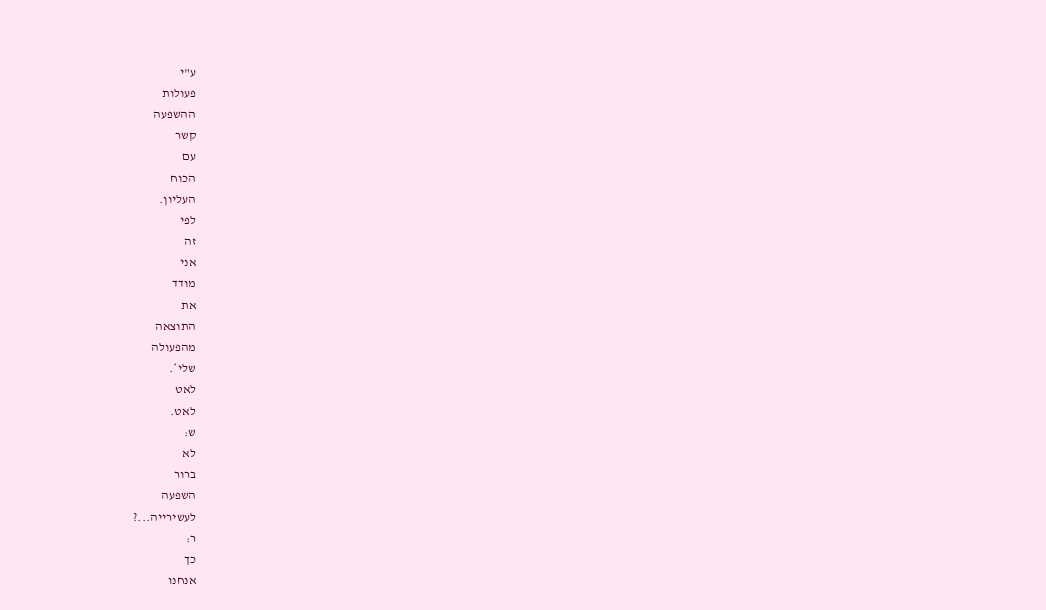ע"י
פעולות
ההשפעה
קשר
עם
הכוח
העליון.
לפי
זה
אני
מודד
את
התוצאה
מהפעולה
שלי*.
לאט
לאט.
ש:
לא
ברור
השפעה
לעשירייה...?
ר:
כך
אנחנו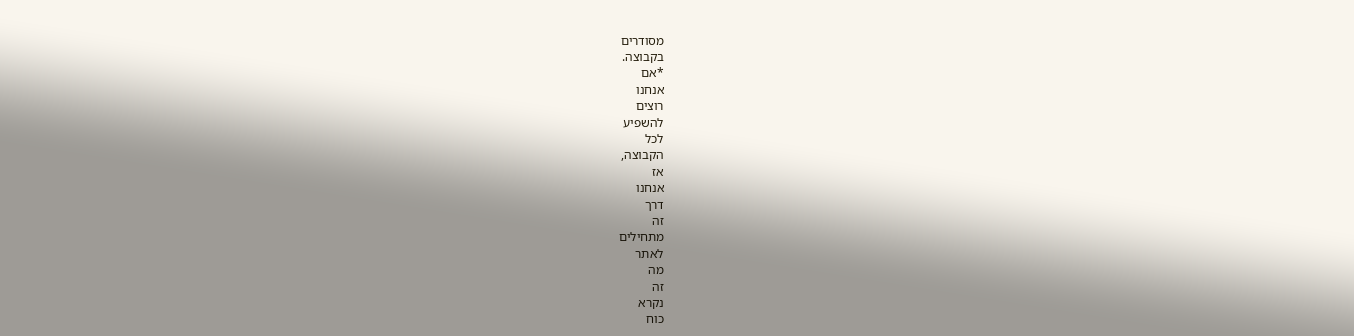מסודרים
בקבוצה.
*אם
אנחנו
רוצים
להשפיע
לכל
הקבוצה,
אז
אנחנו
דרך
זה
מתחילים
לאתר
מה
זה
נקרא
כוח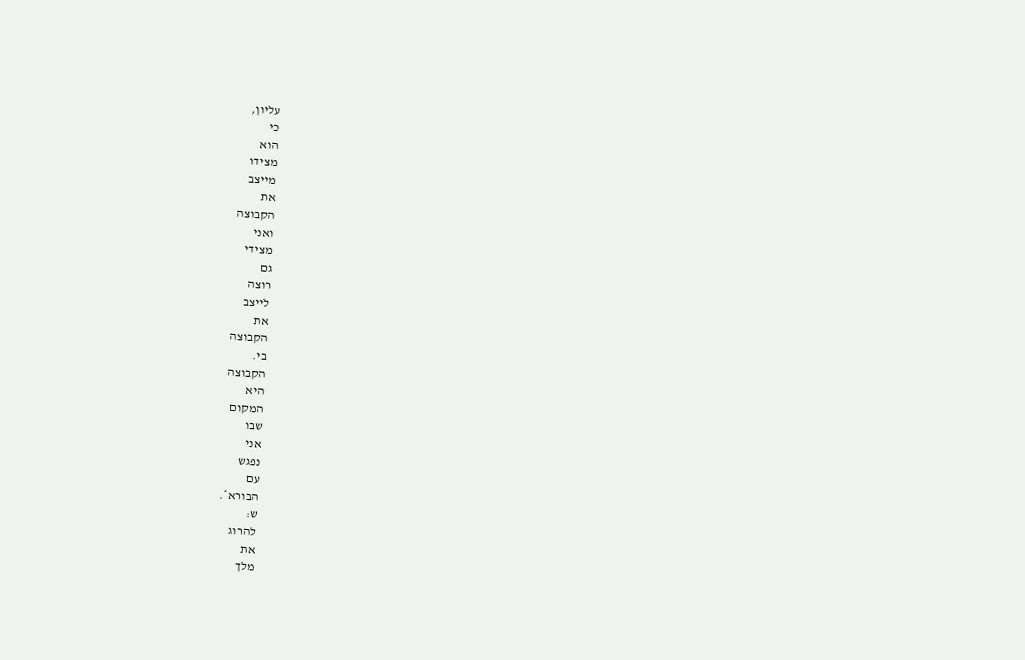עליון,
כי
הוא
מצידו
מייצב
את
הקבוצה
ואני
מצידי
גם
רוצה
לייצב
את
הקבוצה
בי.
הקבוצה
היא
המקום
שבו
אני
נפגש
עם
הבורא*.
ש:
להרוג
את
מלך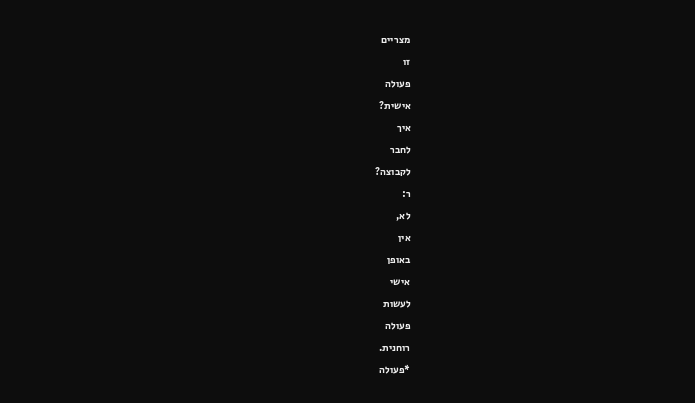מצריים
זו
פעולה
אישית?
איך
לחבר
לקבוצה?
ר:
לא,
אין
באופן
אישי
לעשות
פעולה
רוחנית.
*פעולה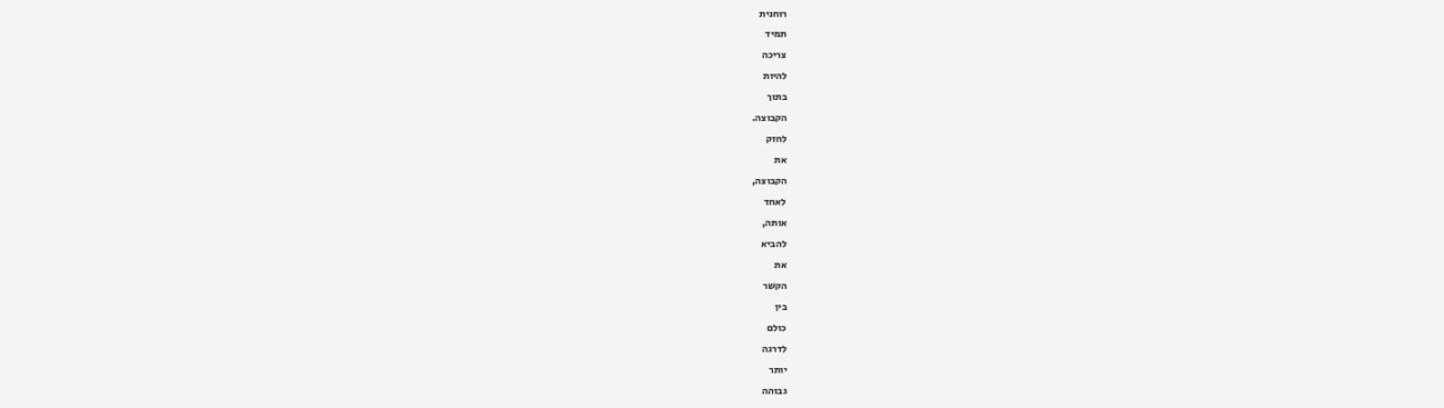רוחנית
תמיד
צריכה
להיות
בתוך
הקבוצה.
לחזק
את
הקבוצה,
לאחד
אותה,
להביא
את
הקשר
בין
כולם
לדרגה
יותר
גבוהה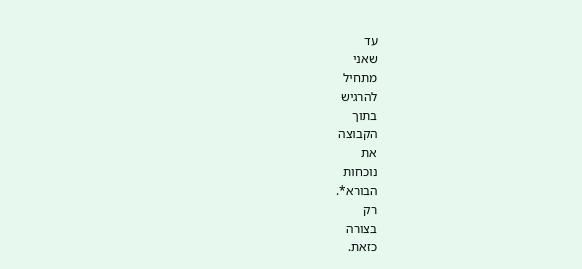עד
שאני
מתחיל
להרגיש
בתוך
הקבוצה
את
נוכחות
הבורא*.
רק
בצורה
כזאת.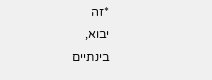*זה
יבוא,
בינתיים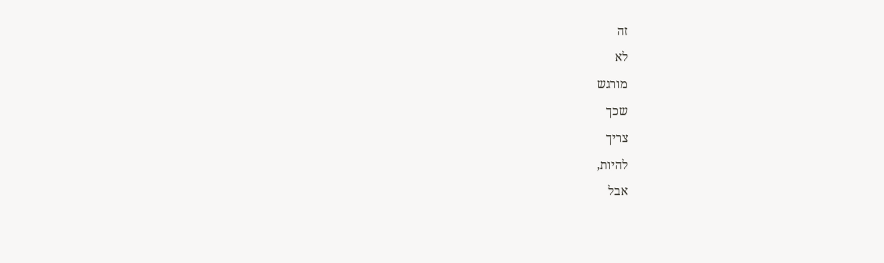זה
לא
מורגש
שכך
צריך
להיות,
אבל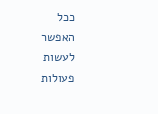ככל
האפשר
לעשות
פעולות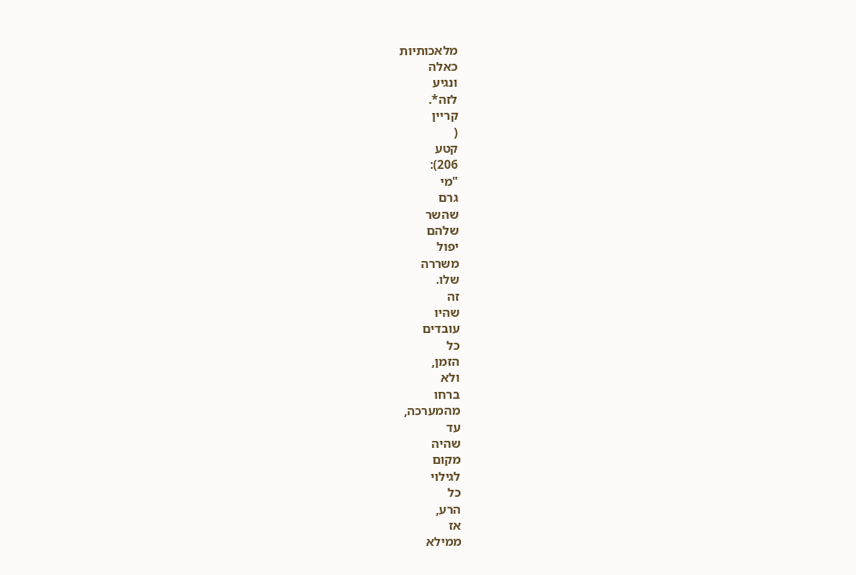מלאכותיות
כאלה
ונגיע
לזה*.
קריין
(
קטע
206):
"מי
גרם
שהשר
שלהם
יפול
משררה
שלו.
זה
שהיו
עובדים
כל
הזמן,
ולא
ברחו
מהמערכה,
עד
שהיה
מקום
לגילוי
כל
הרע,
אז
ממילא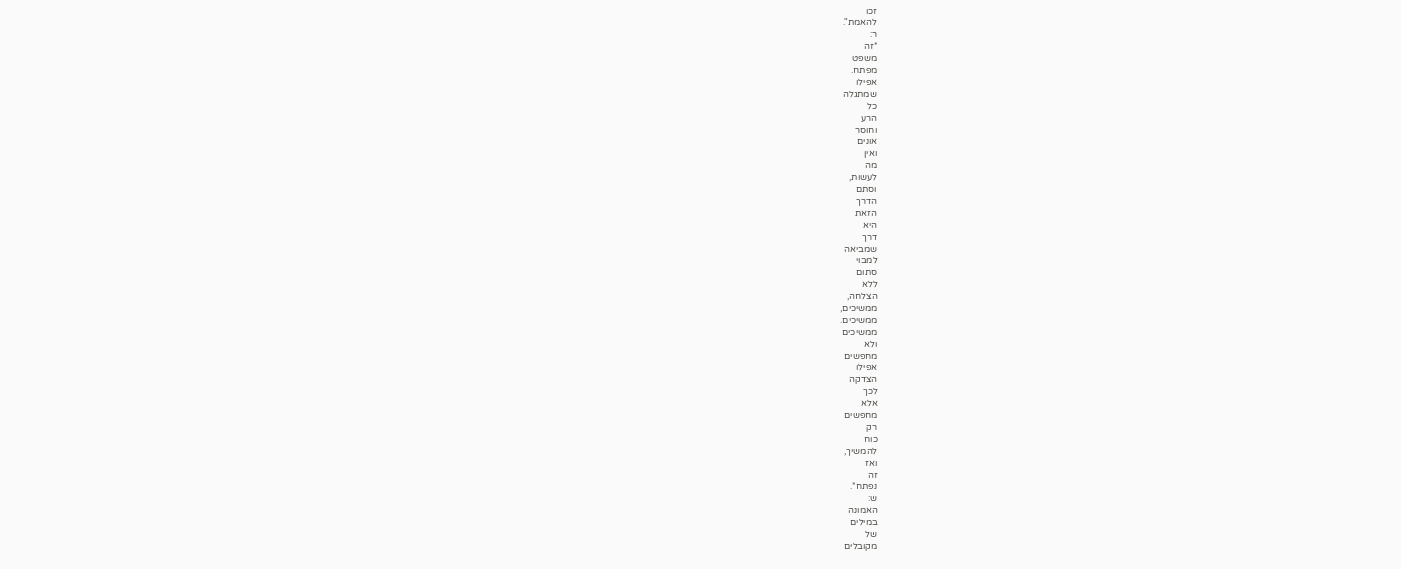זכו
להאמת".
ר:
*זה
משפט
מפתח.
אפילו
שמתגלה
כל
הרע
וחוסר
אונים
ואין
מה
לעשות,
וסתם
הדרך
הזאת
היא
דרך
שמביאה
למבוי
סתום
ללא
הצלחה,
ממשיכים,
ממשיכים.
ממשיכים
ולא
מחפשים
אפילו
הצדקה
לכך
אלא
מחפשים
רק
כוח
להמשיך,
ואז
זה
נפתח*.
ש:
האמונה
במילים
של
מקובלים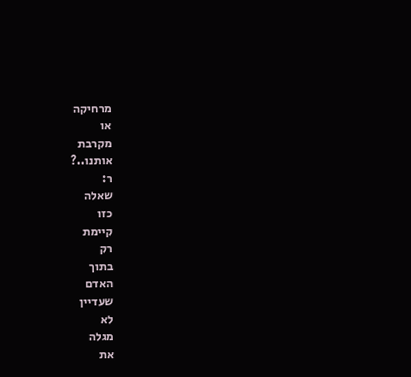מרחיקה
או
מקרבת
אותנו..?
ר:
שאלה
כזו
קיימת
רק
בתוך
האדם
שעדיין
לא
מגלה
את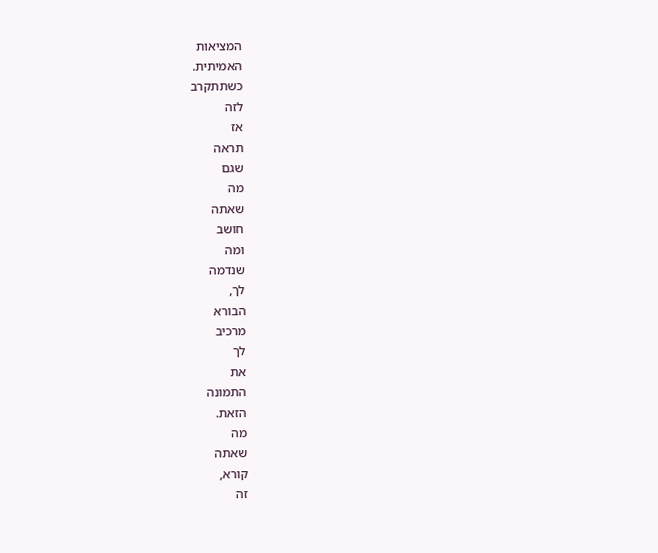המציאות
האמיתית.
כשתתקרב
לזה
אז
תראה
שגם
מה
שאתה
חושב
ומה
שנדמה
לך,
הבורא
מרכיב
לך
את
התמונה
הזאת.
מה
שאתה
קורא,
זה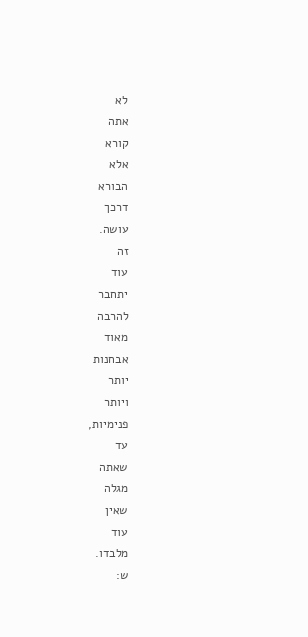לא
אתה
קורא
אלא
הבורא
דרכך
עושה.
זה
עוד
יתחבר
להרבה
מאוד
אבחנות
יותר
ויותר
פנימיות,
עד
שאתה
מגלה
שאין
עוד
מלבדו.
ש: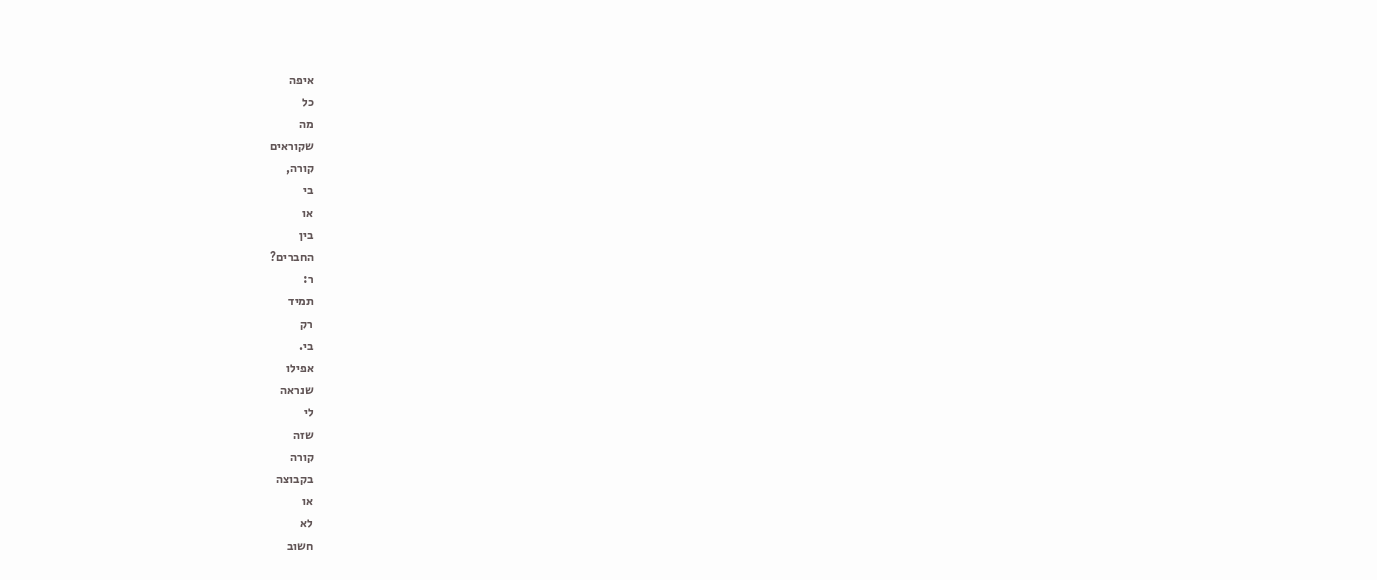איפה
כל
מה
שקוראים
קורה,
בי
או
בין
החברים?
ר:
תמיד
רק
בי.
אפילו
שנראה
לי
שזה
קורה
בקבוצה
או
לא
חשוב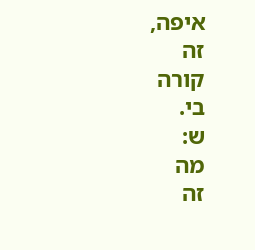איפה,
זה
קורה
בי.
ש:
מה
זה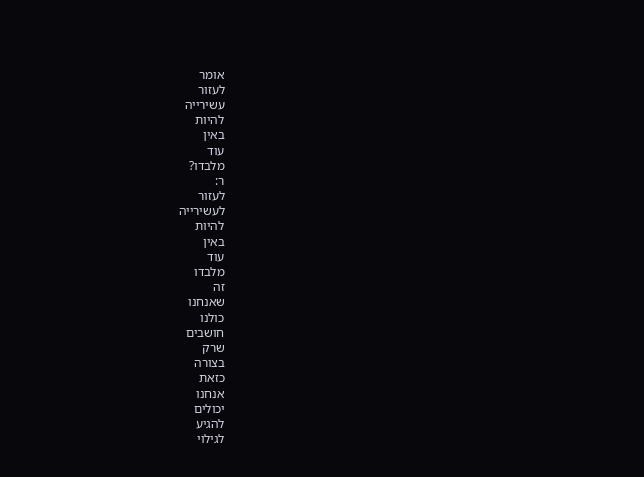אומר
לעזור
עשירייה
להיות
באין
עוד
מלבדו?
ר:
לעזור
לעשירייה
להיות
באין
עוד
מלבדו
זה
שאנחנו
כולנו
חושבים
שרק
בצורה
כזאת
אנחנו
יכולים
להגיע
לגילוי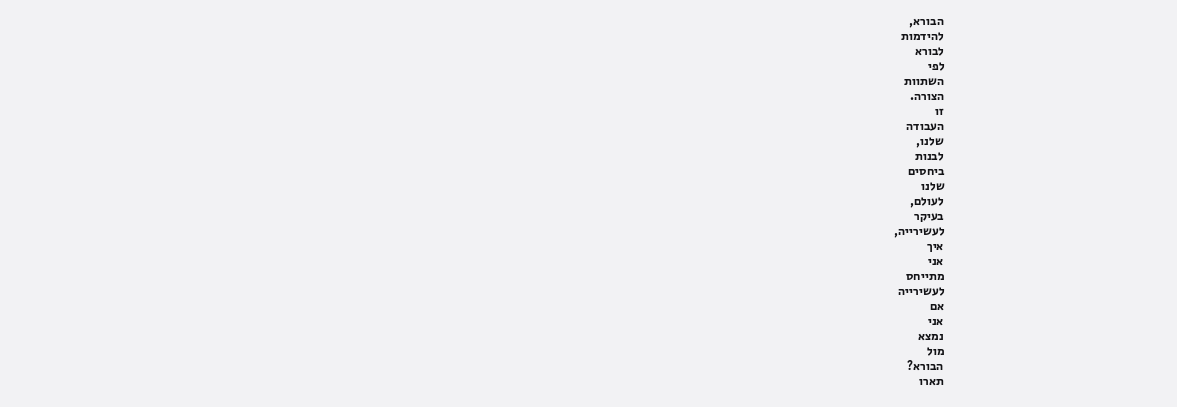הבורא,
להידמות
לבורא
לפי
השתוות
הצורה.
זו
העבודה
שלנו,
לבנות
ביחסים
שלנו
לעולם,
בעיקר
לעשירייה,
איך
אני
מתייחס
לעשירייה
אם
אני
נמצא
מול
הבורא?
תארו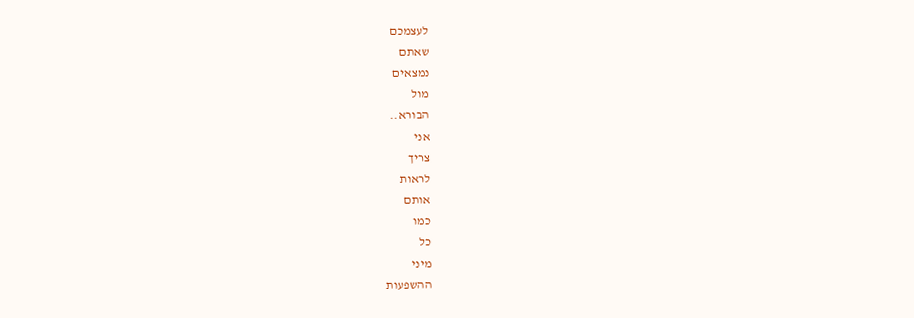לעצמכם
שאתם
נמצאים
מול
הבורא..
אני
צריך
לראות
אותם
כמו
כל
מיני
ההשפעות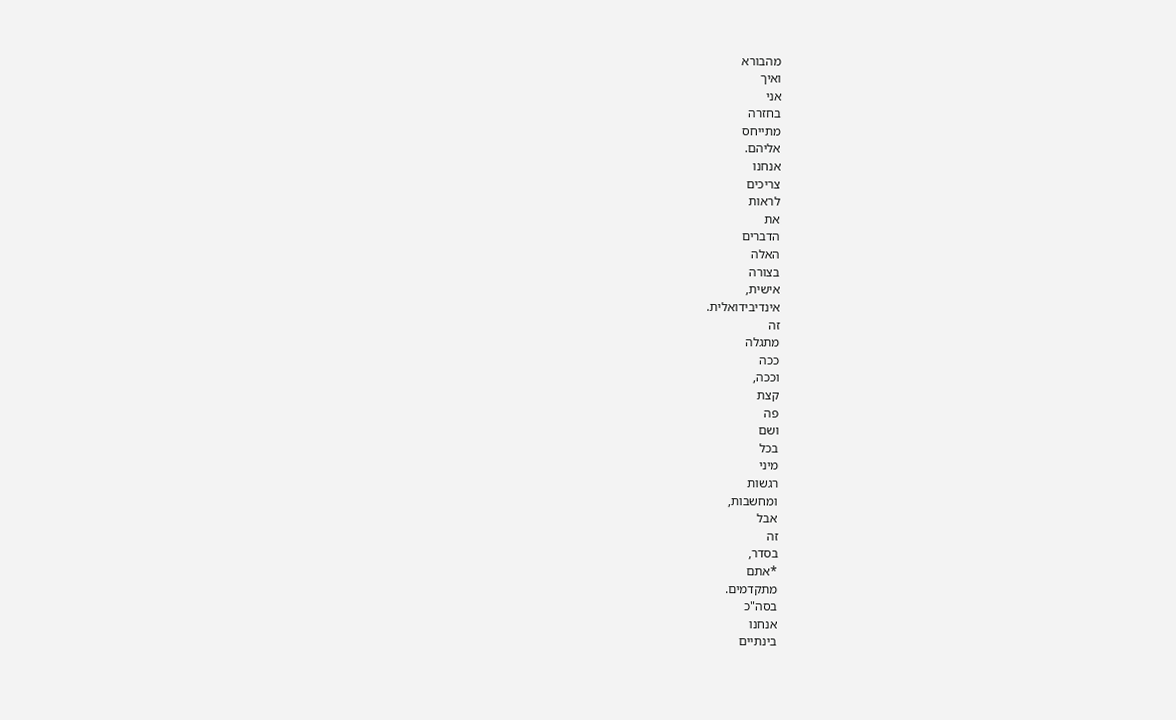מהבורא
ואיך
אני
בחזרה
מתייחס
אליהם.
אנחנו
צריכים
לראות
את
הדברים
האלה
בצורה
אישית,
אינדיבידואלית.
זה
מתגלה
ככה
וככה,
קצת
פה
ושם
בכל
מיני
רגשות
ומחשבות,
אבל
זה
בסדר,
*אתם
מתקדמים.
בסה"כ
אנחנו
בינתיים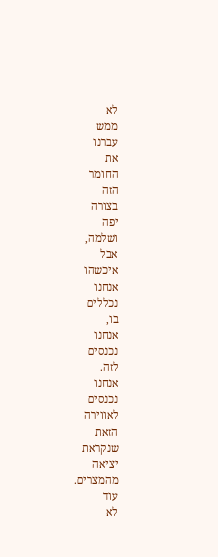לא
ממש
עברנו
את
החומר
הזה
בצורה
יפה
ושלמה,
אבל
איכשהו
אנחנו
נכללים
בו,
אנחנו
נכנסים
לזה.
אנחנו
נכנסים
לאווירה
הזאת
שנקראת
יציאה
מהמצרים.
עוד
לא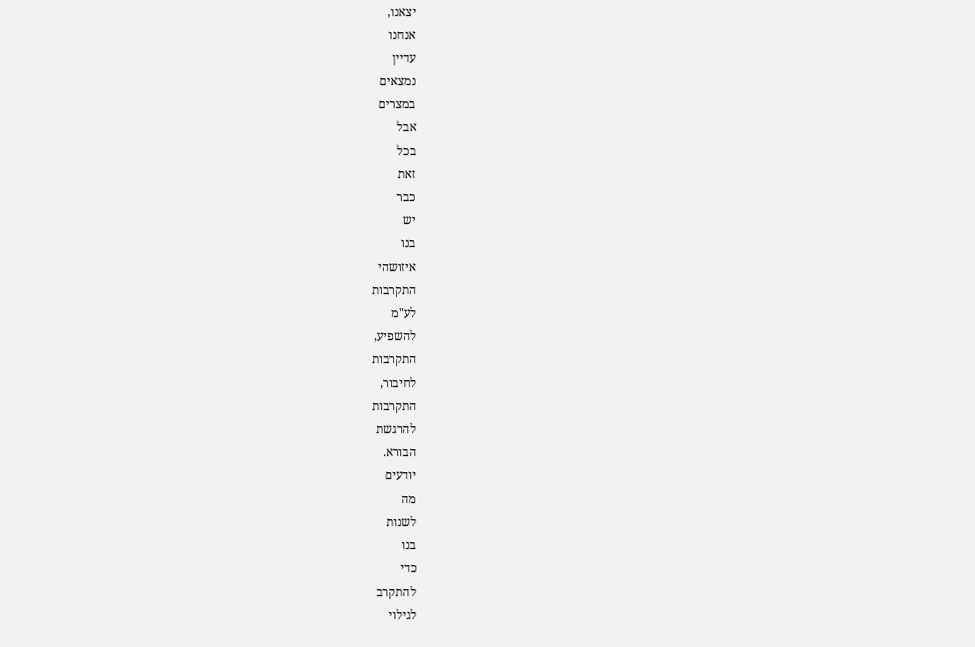יצאנו,
אנחנו
עדיין
נמצאים
במצרים
אבל
בכל
זאת
כבר
יש
בנו
איזושהי
התקרבות
לע"מ
להשפיע,
התקרבות
לחיבור,
התקרבות
להרגשת
הבורא.
יודעים
מה
לשנות
בנו
כדי
להתקרב
לגילוי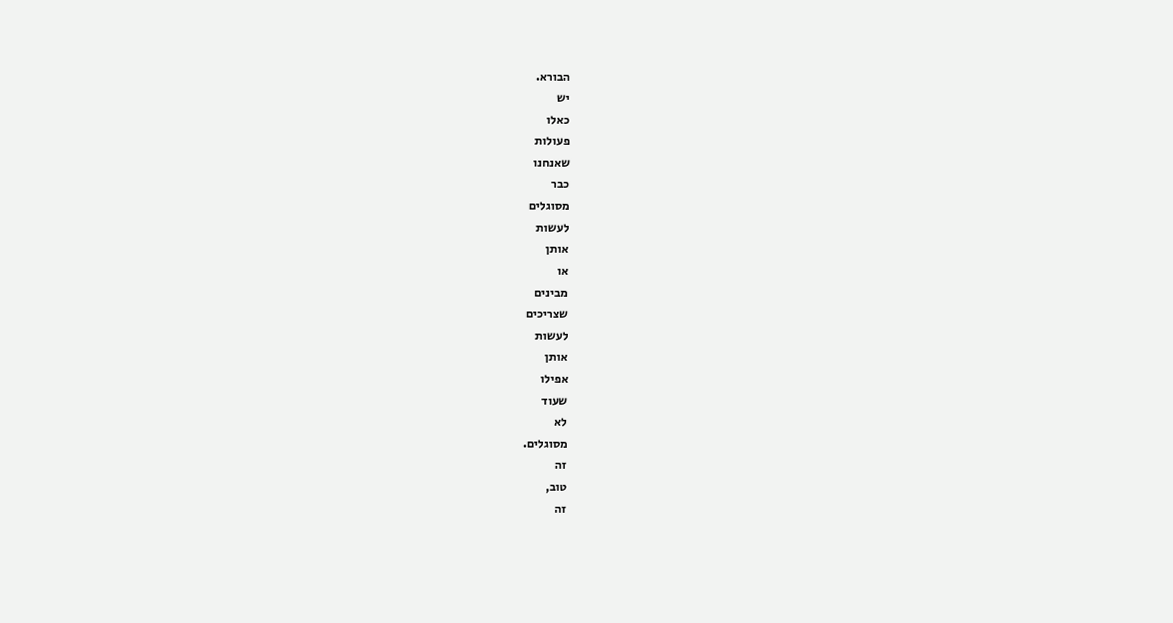הבורא.
יש
כאלו
פעולות
שאנחנו
כבר
מסוגלים
לעשות
אותן
או
מבינים
שצריכים
לעשות
אותן
אפילו
שעוד
לא
מסוגלים.
זה
טוב,
זה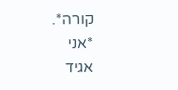קורה*.
*אני
אגיד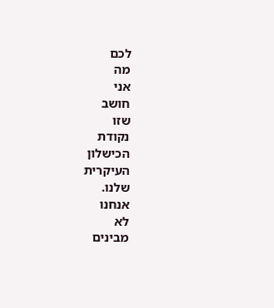לכם
מה
אני
חושב
שזו
נקודת
הכישלון
העיקרית
שלנו.
אנחנו
לא
מבינים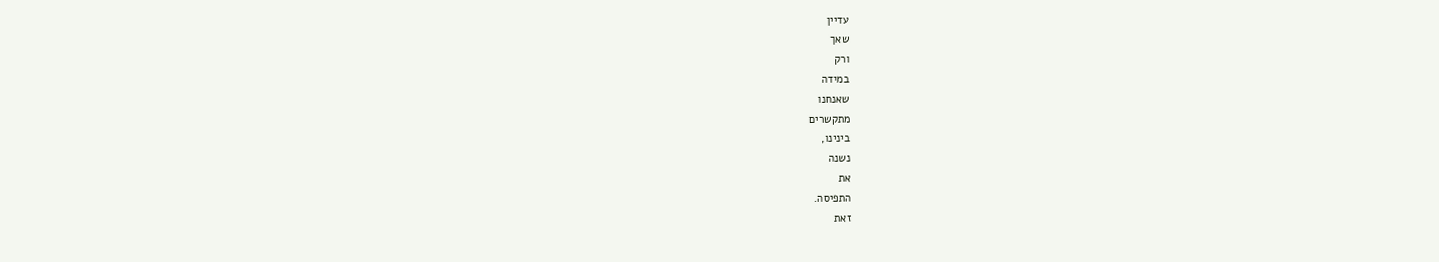עדיין
שאך
ורק
במידה
שאנחנו
מתקשרים
בינינו,
נשנה
את
התפיסה.
זאת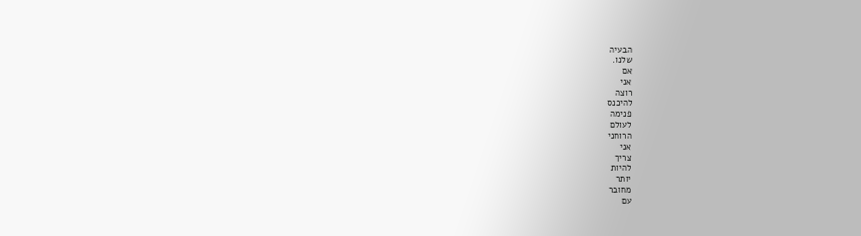הבעיה
שלנו.
אם
אני
רוצה
להיכנס
פנימה
לעולם
הרוחני
אני
צריך
להיות
יותר
מחובר
עם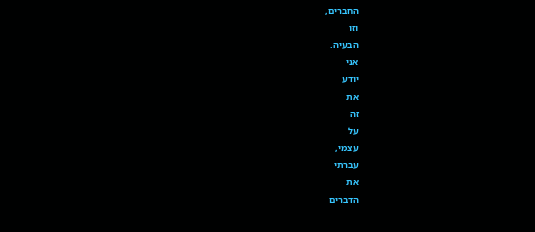החברים,
וזו
הבעיה.
אני
יודע
את
זה
על
עצמי,
עברתי
את
הדברים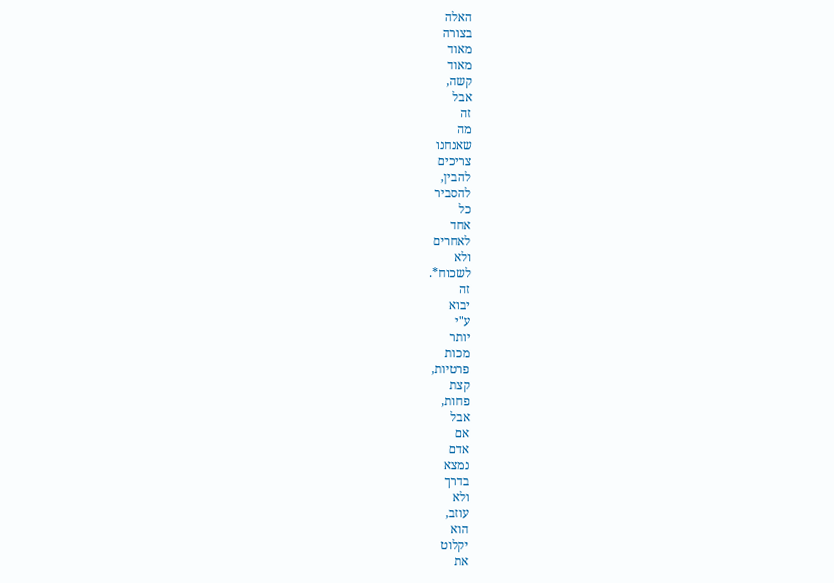האלה
בצורה
מאוד
מאוד
קשה,
אבל
זה
מה
שאנחנו
צריכים
להבין,
להסביר
כל
אחד
לאחרים
ולא
לשכוח*.
זה
יבוא
ע"י
יותר
מכות
פרטיות,
קצת
פחות,
אבל
אם
אדם
נמצא
בדרך
ולא
עוזב,
הוא
יקלוט
את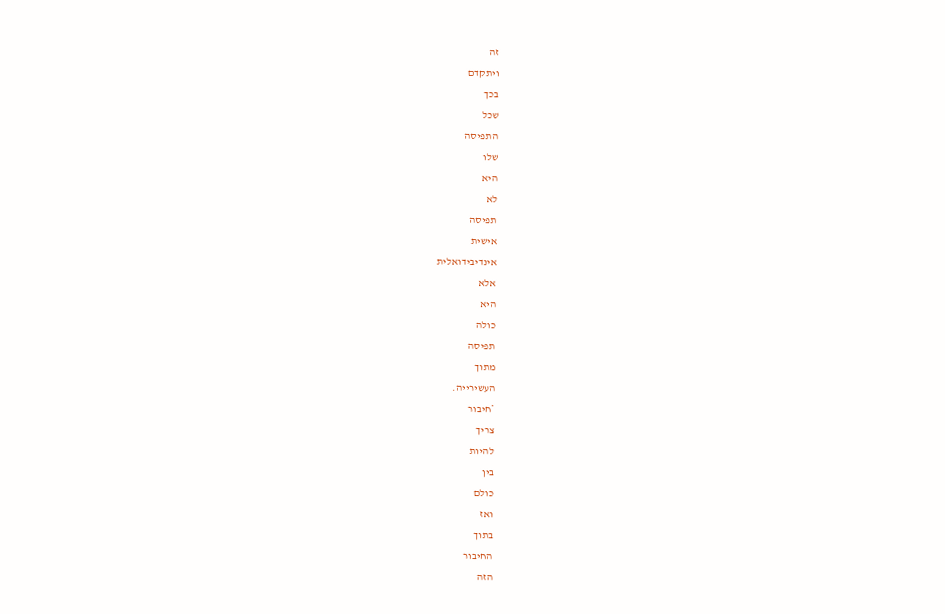זה
ויתקדם
בכך
שכל
התפיסה
שלו
היא
לא
תפיסה
אישית
אינדיבידואלית
אלא
היא
כולה
תפיסה
מתוך
העשירייה.
*חיבור
צריך
להיות
בין
כולם
ואז
בתוך
החיבור
הזה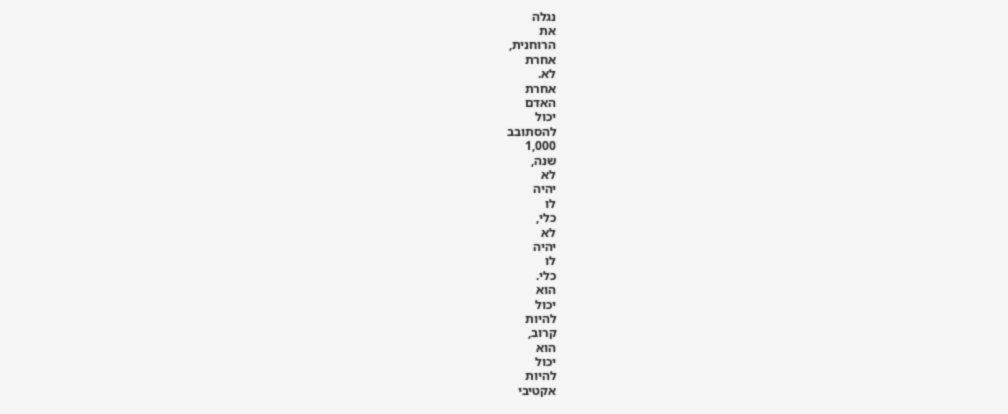נגלה
את
הרוחנית,
אחרת
לא.
אחרת
האדם
יכול
להסתובב
1,000
שנה,
לא
יהיה
לו
כלי,
לא
יהיה
לו
כלי.
הוא
יכול
להיות
קרוב,
הוא
יכול
להיות
אקטיבי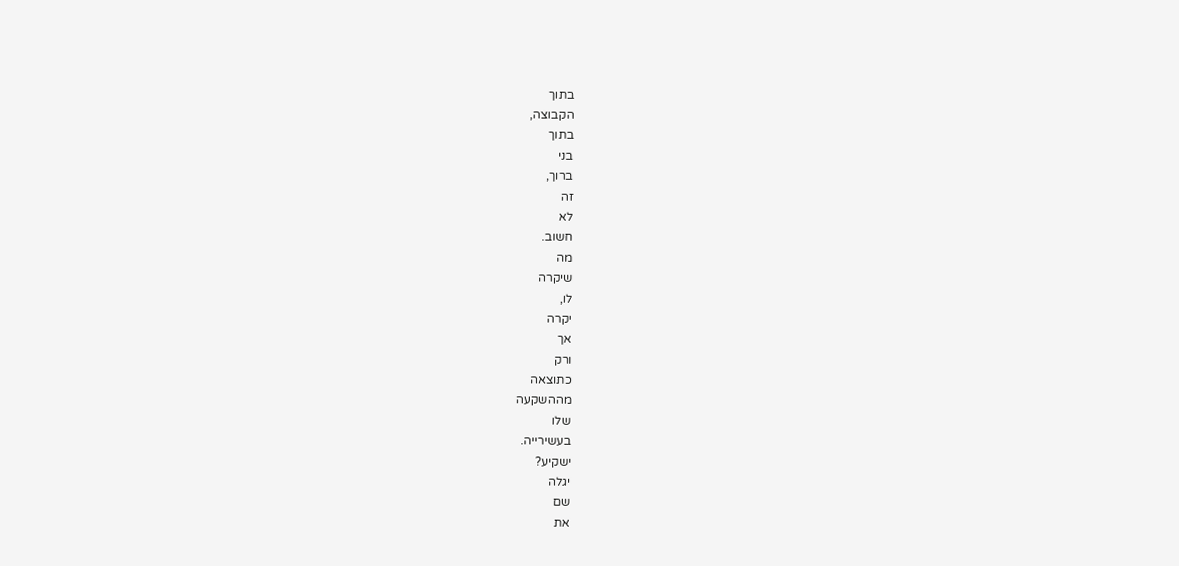בתוך
הקבוצה,
בתוך
בני
ברוך,
זה
לא
חשוב.
מה
שיקרה
לו,
יקרה
אך
ורק
כתוצאה
מההשקעה
שלו
בעשירייה.
ישקיע?
יגלה
שם
את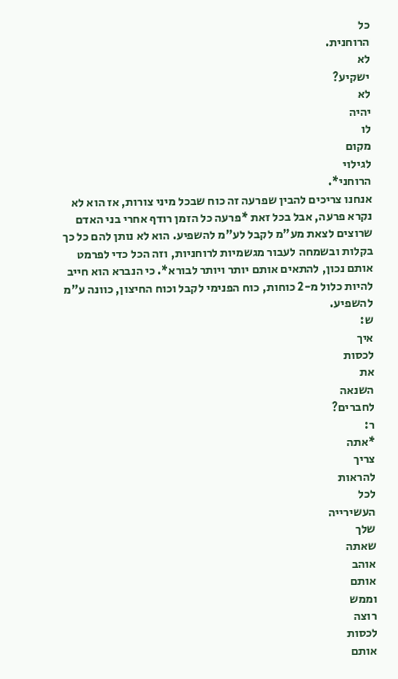כל
הרוחנית.
לא
ישקיע?
לא
יהיה
לו
מקום
לגילוי
הרוחני*.
אנחנו צריכים להבין שפרעה זה כוח שבכל מיני צורות, אז הוא לא נקרא פרעה, אבל בכל זאת *פרעה כל הזמן רודף אחרי בני האדם שרוצים לצאת מע"מ לקבל לע"מ להשפיע. הוא לא נותן להם כל כך בקלות ובשמחה לעבור מגשמיות לרוחניות, וזה הכל כדי לפרמט אותם נכון, להתאים אותם יותר ויותר לבורא*. כי הנברא הוא חייב להיות כלול מ-2 כוחות, כוח הפנימי לקבל וכוח החיצון, כוונה ע"מ להשפיע.
ש:
איך
לכסות
את
השנאה
לחברים?
ר:
*אתה
צריך
להראות
לכל
העשירייה
שלך
שאתה
אוהב
אותם
וממש
רוצה
לכסות
אותם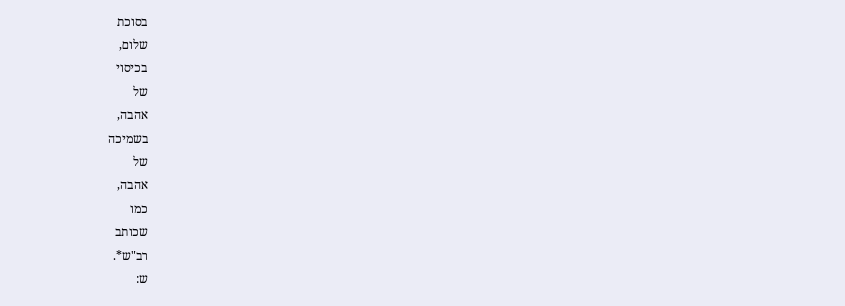בסוכת
שלום,
בכיסוי
של
אהבה,
בשמיכה
של
אהבה,
כמו
שכותב
רב"ש*.
ש: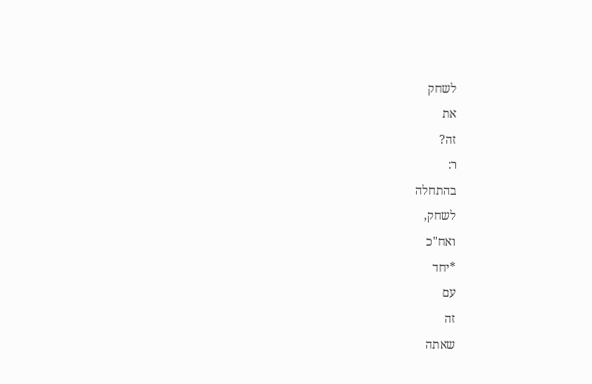לשחק
את
זה?
ר:
בהתחלה
לשחק,
ואח"כ
*יחד
עם
זה
שאתה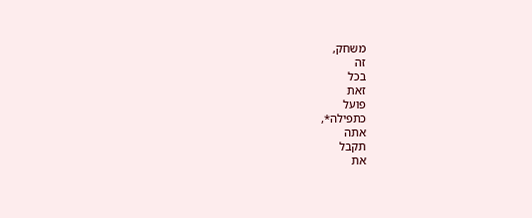משחק,
זה
בכל
זאת
פועל
כתפילה*,
אתה
תקבל
את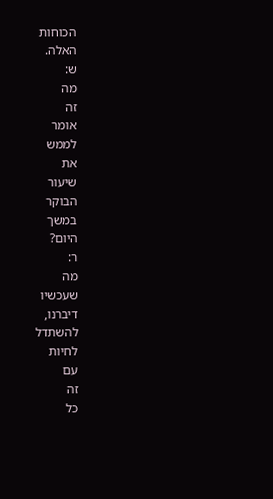הכוחות
האלה.
ש:
מה
זה
אומר
לממש
את
שיעור
הבוקר
במשך
היום?
ר:
מה
שעכשיו
דיברנו,
להשתדל
לחיות
עם
זה
כל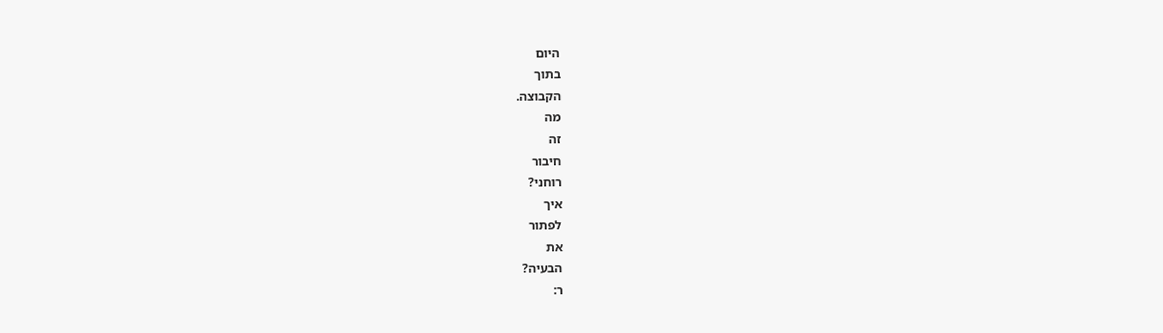היום
בתוך
הקבוצה.
מה
זה
חיבור
רוחני?
איך
לפתור
את
הבעיה?
ר: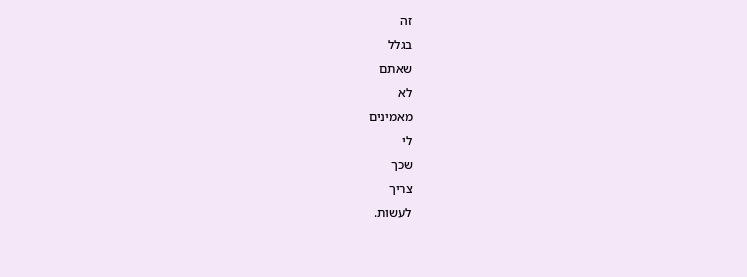זה
בגלל
שאתם
לא
מאמינים
לי
שכך
צריך
לעשות.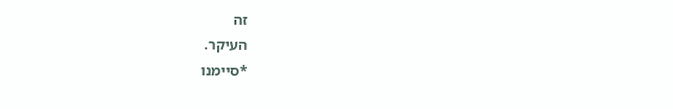זה
העיקר.
*סיימנו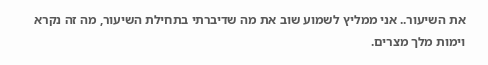את השיעור.. אני ממליץ לשמוע שוב את מה שדיברתי בתחילת השיעור, מה זה נקרא וימות מלך מצרים.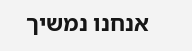אנחנו נמשיך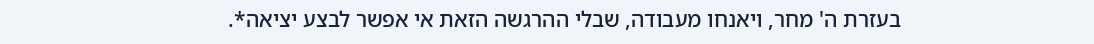בעזרת ה' מחר, ויאנחו מעבודה, שבלי ההרגשה הזאת אי אפשר לבצע יציאה*.